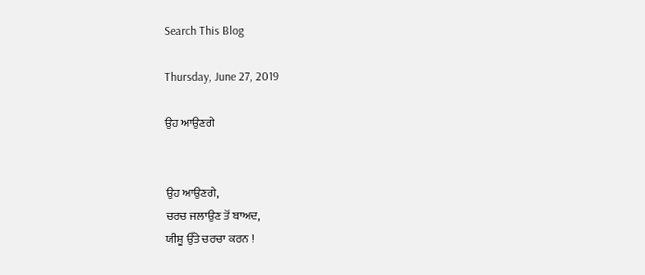Search This Blog

Thursday, June 27, 2019

ਉਹ ਆਉਣਗੇ


ਉਹ ਆਉਣਗੇ,
ਚਰਚ ਜਲਾਉਣ ਤੋਂ ਬਾਅਦ,
ਯੀਸ਼ੂ ਉੱਤੇ ਚਰਚਾ ਕਰਨ !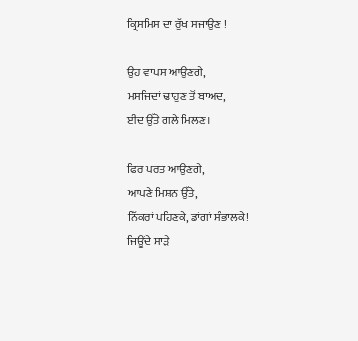ਕ੍ਰਿਸਮਿਸ ਦਾ ਰੁੱਖ ਸਜਾਉਣ !

ਉਹ ਵਾਪਸ ਆਉਣਗੇ,
ਮਸਜਿਦਾਂ ਢਾਹੁਣ ਤੋਂ ਬਾਅਦ,
ਈਦ ਉੱਤੇ ਗਲੇ ਮਿਲਣ।

ਫਿਰ ਪਰਤ ਆਉਣਗੇ,
ਆਪਣੇ ਮਿਸ਼ਨ ਉੱਤੇ,
ਨਿੱਕਰਾਂ ਪਹਿਣਕੇ, ਡਾਂਗਾਂ ਸੰਭਾਲਕੇ!
ਜਿਊਂਦੇ ਸਾੜੇ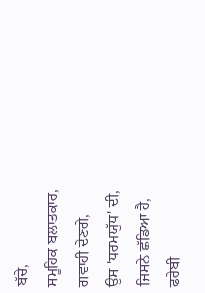ਬੱਚੇ,
ਸਮੂਹਿਕ ਬਲਾਤਕਾਰ,
ਗਵਾਹੀ ਦੇਣਗੇ,
ਉਸ 'ਧਰਮਯੁੱਧ' ਦੀ,
ਜਿਸਨੇ ਛੱਡਿਆ ਹੈ,
ਫਰੇਬੀ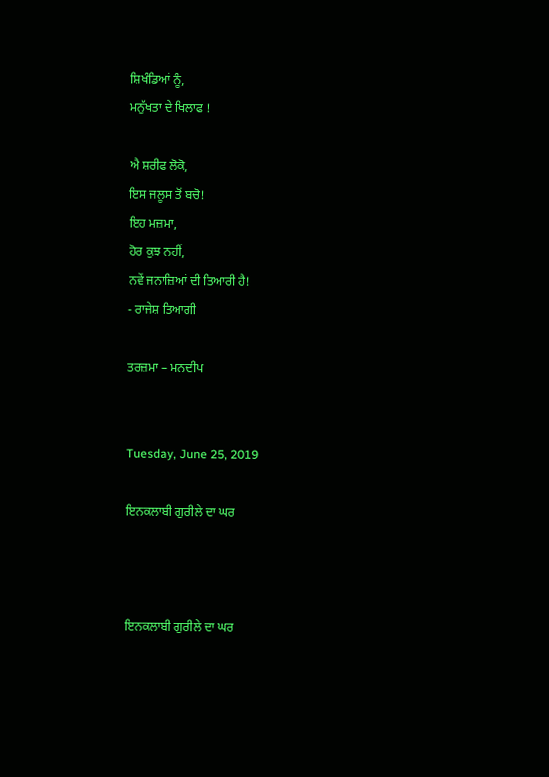ਸ਼ਿਖੰਡਿਆਂ ਨੂੰ,
ਮਨੁੱਖਤਾ ਦੇ ਖਿਲਾਫ !

ਐ ਸ਼ਰੀਫ ਲੋਕੋ,
ਇਸ ਜਲੂਸ ਤੋਂ ਬਚੋ!
ਇਹ ਮਜ਼ਮਾ,
ਹੋਰ ਕੁਝ ਨਹੀਂ,
ਨਵੇਂ ਜਨਾਜ਼ਿਆਂ ਦੀ ਤਿਆਰੀ ਹੈ!
- ਰਾਜੇਸ਼ ਤਿਆਗੀ

ਤਰਜ਼ਮਾ – ਮਨਦੀਪ


Tuesday, June 25, 2019

ਇਨਕਲਾਬੀ ਗੁਰੀਲੇ ਦਾ ਘਰ



ਇਨਕਲਾਬੀ ਗੁਰੀਲੇ ਦਾ ਘਰ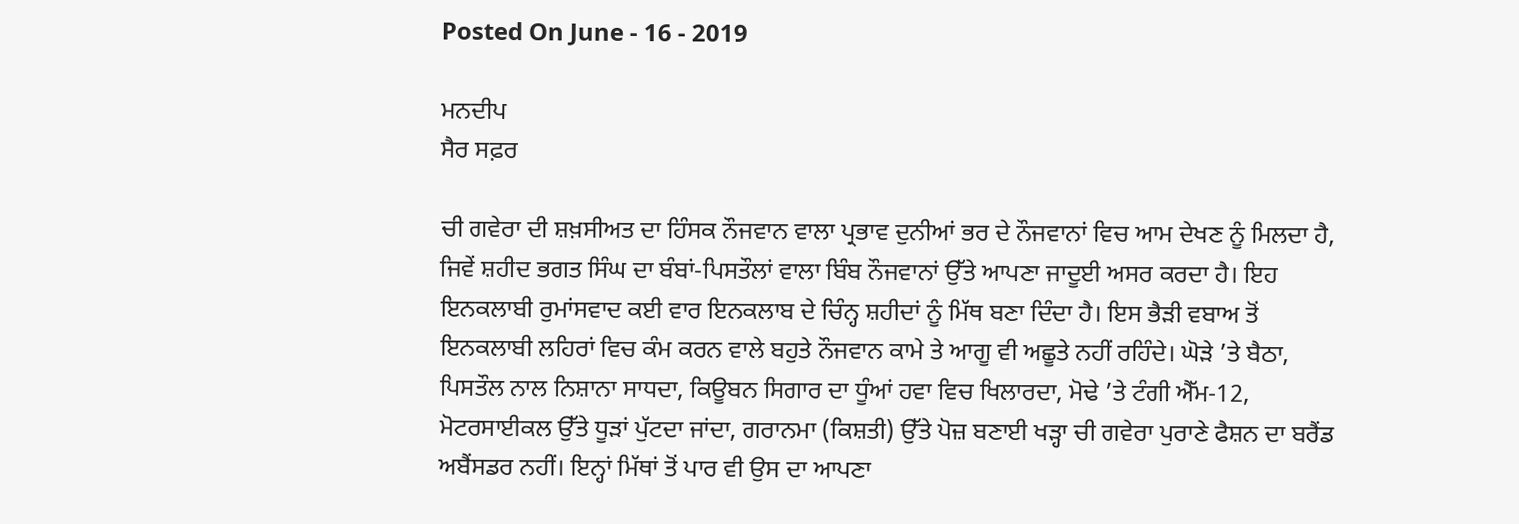Posted On June - 16 - 2019

ਮਨਦੀਪ
ਸੈਰ ਸਫ਼ਰ

ਚੀ ਗਵੇਰਾ ਦੀ ਸ਼ਖ਼ਸੀਅਤ ਦਾ ਹਿੰਸਕ ਨੌਜਵਾਨ ਵਾਲਾ ਪ੍ਰਭਾਵ ਦੁਨੀਆਂ ਭਰ ਦੇ ਨੌਜਵਾਨਾਂ ਵਿਚ ਆਮ ਦੇਖਣ ਨੂੰ ਮਿਲਦਾ ਹੈ, ਜਿਵੇਂ ਸ਼ਹੀਦ ਭਗਤ ਸਿੰਘ ਦਾ ਬੰਬਾਂ-ਪਿਸਤੌਲਾਂ ਵਾਲਾ ਬਿੰਬ ਨੌਜਵਾਨਾਂ ਉੱਤੇ ਆਪਣਾ ਜਾਦੂਈ ਅਸਰ ਕਰਦਾ ਹੈ। ਇਹ ਇਨਕਲਾਬੀ ਰੁਮਾਂਸਵਾਦ ਕਈ ਵਾਰ ਇਨਕਲਾਬ ਦੇ ਚਿੰਨ੍ਹ ਸ਼ਹੀਦਾਂ ਨੂੰ ਮਿੱਥ ਬਣਾ ਦਿੰਦਾ ਹੈ। ਇਸ ਭੈੜੀ ਵਬਾਅ ਤੋਂ ਇਨਕਲਾਬੀ ਲਹਿਰਾਂ ਵਿਚ ਕੰਮ ਕਰਨ ਵਾਲੇ ਬਹੁਤੇ ਨੌਜਵਾਨ ਕਾਮੇ ਤੇ ਆਗੂ ਵੀ ਅਛੂਤੇ ਨਹੀਂ ਰਹਿੰਦੇ। ਘੋੜੇ ’ਤੇ ਬੈਠਾ, ਪਿਸਤੌਲ ਨਾਲ ਨਿਸ਼ਾਨਾ ਸਾਧਦਾ, ਕਿਊਬਨ ਸਿਗਾਰ ਦਾ ਧੂੰਆਂ ਹਵਾ ਵਿਚ ਖਿਲਾਰਦਾ, ਮੋਢੇ ’ਤੇ ਟੰਗੀ ਐੱਮ-12, ਮੋਟਰਸਾਈਕਲ ਉੱਤੇ ਧੂੜਾਂ ਪੁੱਟਦਾ ਜਾਂਦਾ, ਗਰਾਨਮਾ (ਕਿਸ਼ਤੀ) ਉੱਤੇ ਪੋਜ਼ ਬਣਾਈ ਖੜ੍ਹਾ ਚੀ ਗਵੇਰਾ ਪੁਰਾਣੇ ਫੈਸ਼ਨ ਦਾ ਬਰੈਂਡ ਅਬੈਂਸਡਰ ਨਹੀਂ। ਇਨ੍ਹਾਂ ਮਿੱਥਾਂ ਤੋਂ ਪਾਰ ਵੀ ਉਸ ਦਾ ਆਪਣਾ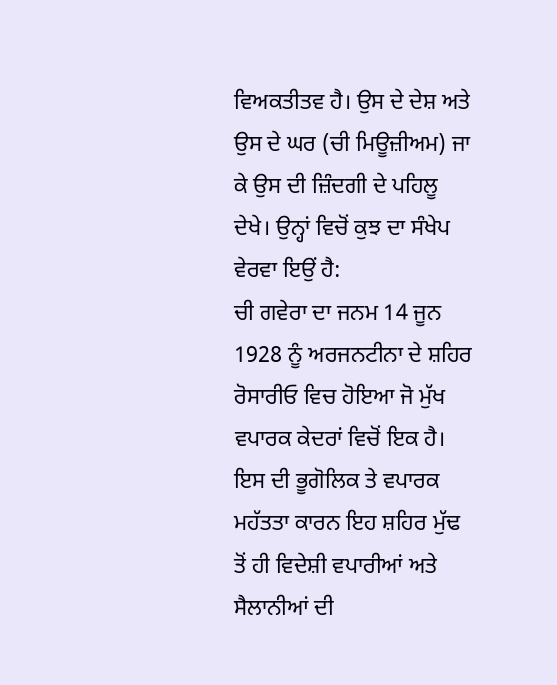ਵਿਅਕਤੀਤਵ ਹੈ। ਉਸ ਦੇ ਦੇਸ਼ ਅਤੇ ਉਸ ਦੇ ਘਰ (ਚੀ ਮਿਊਜ਼ੀਅਮ) ਜਾ ਕੇ ਉਸ ਦੀ ਜ਼ਿੰਦਗੀ ਦੇ ਪਹਿਲੂ ਦੇਖੇ। ਉਨ੍ਹਾਂ ਵਿਚੋਂ ਕੁਝ ਦਾ ਸੰਖੇਪ ਵੇਰਵਾ ਇਉਂ ਹੈ:
ਚੀ ਗਵੇਰਾ ਦਾ ਜਨਮ 14 ਜੂਨ 1928 ਨੂੰ ਅਰਜਨਟੀਨਾ ਦੇ ਸ਼ਹਿਰ ਰੋਸਾਰੀਓ ਵਿਚ ਹੋਇਆ ਜੋ ਮੁੱਖ ਵਪਾਰਕ ਕੇਦਰਾਂ ਵਿਚੋਂ ਇਕ ਹੈ। ਇਸ ਦੀ ਭੂਗੋਲਿਕ ਤੇ ਵਪਾਰਕ ਮਹੱਤਤਾ ਕਾਰਨ ਇਹ ਸ਼ਹਿਰ ਮੁੱਢ ਤੋਂ ਹੀ ਵਿਦੇਸ਼ੀ ਵਪਾਰੀਆਂ ਅਤੇ ਸੈਲਾਨੀਆਂ ਦੀ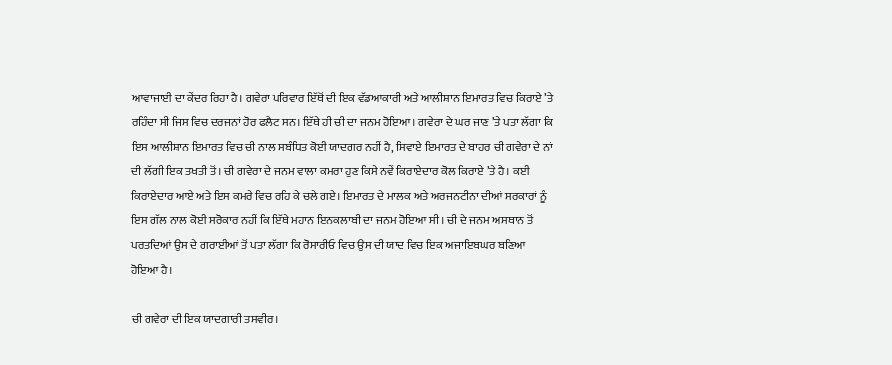ਆਵਾਜਾਈ ਦਾ ਕੇਂਦਰ ਰਿਹਾ ਹੈ। ਗਵੇਰਾ ਪਰਿਵਾਰ ਇੱਥੋਂ ਦੀ ਇਕ ਵੱਡਆਕਾਰੀ ਅਤੇ ਆਲੀਸ਼ਾਨ ਇਮਾਰਤ ਵਿਚ ਕਿਰਾਏ ’ਤੇ ਰਹਿੰਦਾ ਸੀ ਜਿਸ ਵਿਚ ਦਰਜਨਾਂ ਹੋਰ ਫਲੈਟ ਸਨ। ਇੱਥੇ ਹੀ ਚੀ ਦਾ ਜਨਮ ਹੋਇਆ। ਗਵੇਰਾ ਦੇ ਘਰ ਜਾਣ ’ਤੇ ਪਤਾ ਲੱਗਾ ਕਿ ਇਸ ਆਲੀਸ਼ਾਨ ਇਮਾਰਤ ਵਿਚ ਚੀ ਨਾਲ ਸਬੰਧਿਤ ਕੋਈ ਯਾਦਗਰ ਨਹੀਂ ਹੈ, ਸਿਵਾਏ ਇਮਾਰਤ ਦੇ ਬਾਹਰ ਚੀ ਗਵੇਰਾ ਦੇ ਨਾਂ ਦੀ ਲੱਗੀ ਇਕ ਤਖਤੀ ਤੋਂ। ਚੀ ਗਵੇਰਾ ਦੇ ਜਨਮ ਵਾਲਾ ਕਮਰਾ ਹੁਣ ਕਿਸੇ ਨਵੇਂ ਕਿਰਾਏਦਾਰ ਕੋਲ ਕਿਰਾਏ ’ਤੇ ਹੈ। ਕਈ ਕਿਰਾਏਦਾਰ ਆਏ ਅਤੇ ਇਸ ਕਮਰੇ ਵਿਚ ਰਹਿ ਕੇ ਚਲੇ ਗਏ। ਇਮਾਰਤ ਦੇ ਮਾਲਕ ਅਤੇ ਅਰਜਨਟੀਨਾ ਦੀਆਂ ਸਰਕਾਰਾਂ ਨੂੰ ਇਸ ਗੱਲ ਨਾਲ ਕੋਈ ਸਰੋਕਾਰ ਨਹੀਂ ਕਿ ਇੱਥੇ ਮਹਾਨ ਇਨਕਲਾਬੀ ਦਾ ਜਨਮ ਹੋਇਆ ਸੀ। ਚੀ ਦੇ ਜਨਮ ਅਸਥਾਨ ਤੋਂ ਪਰਤਦਿਆਂ ਉਸ ਦੇ ਗਰਾਈਆਂ ਤੋਂ ਪਤਾ ਲੱਗਾ ਕਿ ਰੋਸਾਰੀਓ ਵਿਚ ਉਸ ਦੀ ਯਾਦ ਵਿਚ ਇਕ ਅਜਾਇਬਘਰ ਬਣਿਆ ਹੋਇਆ ਹੈ।

ਚੀ ਗਵੇਰਾ ਦੀ ਇਕ ਯਾਦਗਾਰੀ ਤਸਵੀਰ।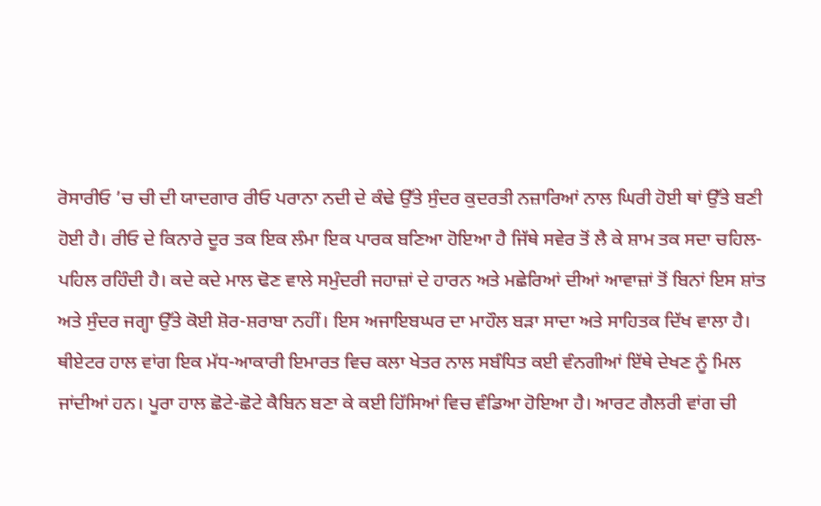ਰੋਸਾਰੀਓ ’ਚ ਚੀ ਦੀ ਯਾਦਗਾਰ ਰੀਓ ਪਰਾਨਾ ਨਦੀ ਦੇ ਕੰਢੇ ਉੱਤੇ ਸੁੰਦਰ ਕੁਦਰਤੀ ਨਜ਼ਾਰਿਆਂ ਨਾਲ ਘਿਰੀ ਹੋਈ ਥਾਂ ਉੱਤੇ ਬਣੀ ਹੋਈ ਹੈ। ਰੀਓ ਦੇ ਕਿਨਾਰੇ ਦੂਰ ਤਕ ਇਕ ਲੰਮਾ ਇਕ ਪਾਰਕ ਬਣਿਆ ਹੋਇਆ ਹੈ ਜਿੱਥੇ ਸਵੇਰ ਤੋਂ ਲੈ ਕੇ ਸ਼ਾਮ ਤਕ ਸਦਾ ਚਹਿਲ-ਪਹਿਲ ਰਹਿੰਦੀ ਹੈ। ਕਦੇ ਕਦੇ ਮਾਲ ਢੋਣ ਵਾਲੇ ਸਮੁੰਦਰੀ ਜਹਾਜ਼ਾਂ ਦੇ ਹਾਰਨ ਅਤੇ ਮਛੇਰਿਆਂ ਦੀਆਂ ਆਵਾਜ਼ਾਂ ਤੋਂ ਬਿਨਾਂ ਇਸ ਸ਼ਾਂਤ ਅਤੇ ਸੁੰਦਰ ਜਗ੍ਹਾ ਉੱਤੇ ਕੋਈ ਸ਼ੋਰ-ਸ਼ਰਾਬਾ ਨਹੀਂ। ਇਸ ਅਜਾਇਬਘਰ ਦਾ ਮਾਹੌਲ ਬੜਾ ਸਾਦਾ ਅਤੇ ਸਾਹਿਤਕ ਦਿੱਖ ਵਾਲਾ ਹੈ। ਥੀਏਟਰ ਹਾਲ ਵਾਂਗ ਇਕ ਮੱਧ-ਆਕਾਰੀ ਇਮਾਰਤ ਵਿਚ ਕਲਾ ਖੇਤਰ ਨਾਲ ਸਬੰਧਿਤ ਕਈ ਵੰਨਗੀਆਂ ਇੱਥੇ ਦੇਖਣ ਨੂੰ ਮਿਲ ਜਾਂਦੀਆਂ ਹਨ। ਪੂਰਾ ਹਾਲ ਛੋਟੇ-ਛੋਟੇ ਕੈਬਿਨ ਬਣਾ ਕੇ ਕਈ ਹਿੱਸਿਆਂ ਵਿਚ ਵੰਡਿਆ ਹੋਇਆ ਹੈ। ਆਰਟ ਗੈਲਰੀ ਵਾਂਗ ਚੀ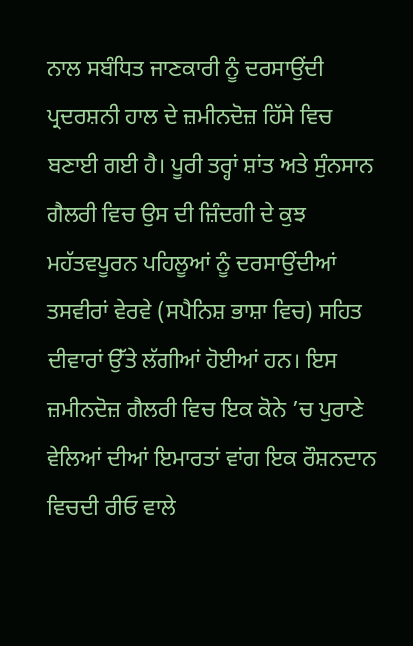ਨਾਲ ਸਬੰਧਿਤ ਜਾਣਕਾਰੀ ਨੂੰ ਦਰਸਾਉਂਦੀ ਪ੍ਰਦਰਸ਼ਨੀ ਹਾਲ ਦੇ ਜ਼ਮੀਨਦੋਜ਼ ਹਿੱਸੇ ਵਿਚ ਬਣਾਈ ਗਈ ਹੈ। ਪੂਰੀ ਤਰ੍ਹਾਂ ਸ਼ਾਂਤ ਅਤੇ ਸੁੰਨਸਾਨ ਗੈਲਰੀ ਵਿਚ ਉਸ ਦੀ ਜ਼ਿੰਦਗੀ ਦੇ ਕੁਝ ਮਹੱਤਵਪੂਰਨ ਪਹਿਲੂਆਂ ਨੂੰ ਦਰਸਾਉਂਦੀਆਂ ਤਸਵੀਰਾਂ ਵੇਰਵੇ (ਸਪੈਨਿਸ਼ ਭਾਸ਼ਾ ਵਿਚ) ਸਹਿਤ ਦੀਵਾਰਾਂ ਉੱਤੇ ਲੱਗੀਆਂ ਹੋਈਆਂ ਹਨ। ਇਸ ਜ਼ਮੀਨਦੋਜ਼ ਗੈਲਰੀ ਵਿਚ ਇਕ ਕੋਨੇ ’ਚ ਪੁਰਾਣੇ ਵੇਲਿਆਂ ਦੀਆਂ ਇਮਾਰਤਾਂ ਵਾਂਗ ਇਕ ਰੌਸ਼ਨਦਾਨ ਵਿਚਦੀ ਰੀਓ ਵਾਲੇ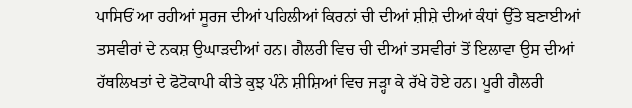ਪਾਸਿਓਂ ਆ ਰਹੀਆਂ ਸੂਰਜ ਦੀਆਂ ਪਹਿਲੀਆਂ ਕਿਰਨਾਂ ਚੀ ਦੀਆਂ ਸ਼ੀਸ਼ੇ ਦੀਆਂ ਕੰਧਾਂ ਉੱਤੇ ਬਣਾਈਆਂ ਤਸਵੀਰਾਂ ਦੇ ਨਕਸ਼ ਉਘਾੜਦੀਆਂ ਹਨ। ਗੈਲਰੀ ਵਿਚ ਚੀ ਦੀਆਂ ਤਸਵੀਰਾਂ ਤੋਂ ਇਲਾਵਾ ਉਸ ਦੀਆਂ ਹੱਥਲਿਖਤਾਂ ਦੇ ਫੋਟੋਕਾਪੀ ਕੀਤੇ ਕੁਝ ਪੰਨੇ ਸ਼ੀਸ਼ਿਆਂ ਵਿਚ ਜੜ੍ਹਾ ਕੇ ਰੱਖੇ ਹੋਏ ਹਨ। ਪੂਰੀ ਗੈਲਰੀ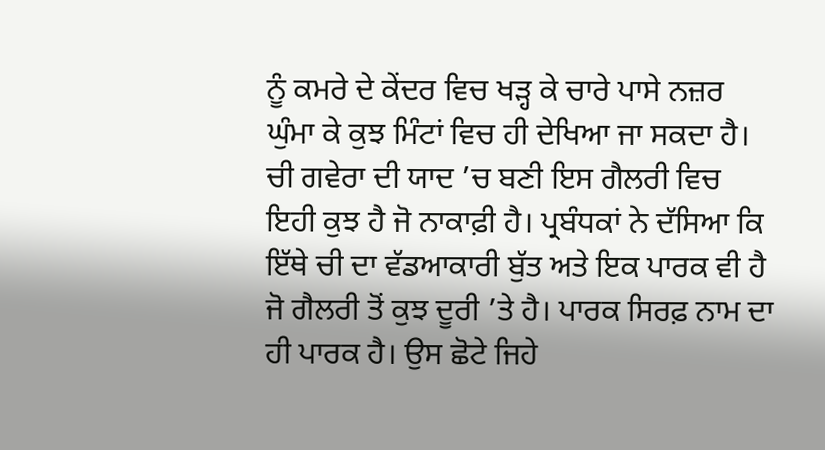ਨੂੰ ਕਮਰੇ ਦੇ ਕੇਂਦਰ ਵਿਚ ਖੜ੍ਹ ਕੇ ਚਾਰੇ ਪਾਸੇ ਨਜ਼ਰ ਘੁੰਮਾ ਕੇ ਕੁਝ ਮਿੰਟਾਂ ਵਿਚ ਹੀ ਦੇਖਿਆ ਜਾ ਸਕਦਾ ਹੈ। ਚੀ ਗਵੇਰਾ ਦੀ ਯਾਦ ’ਚ ਬਣੀ ਇਸ ਗੈਲਰੀ ਵਿਚ ਇਹੀ ਕੁਝ ਹੈ ਜੋ ਨਾਕਾਫ਼ੀ ਹੈ। ਪ੍ਰਬੰਧਕਾਂ ਨੇ ਦੱਸਿਆ ਕਿ ਇੱਥੇ ਚੀ ਦਾ ਵੱਡਆਕਾਰੀ ਬੁੱਤ ਅਤੇ ਇਕ ਪਾਰਕ ਵੀ ਹੈ ਜੋ ਗੈਲਰੀ ਤੋਂ ਕੁਝ ਦੂਰੀ ’ਤੇ ਹੈ। ਪਾਰਕ ਸਿਰਫ਼ ਨਾਮ ਦਾ ਹੀ ਪਾਰਕ ਹੈ। ਉਸ ਛੋਟੇ ਜਿਹੇ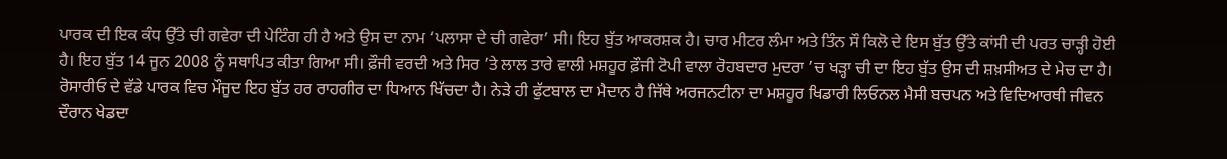ਪਾਰਕ ਦੀ ਇਕ ਕੰਧ ਉੱਤੇ ਚੀ ਗਵੇਰਾ ਦੀ ਪੇਟਿੰਗ ਹੀ ਹੈ ਅਤੇ ਉਸ ਦਾ ਨਾਮ ‘ਪਲਾਸਾ ਦੇ ਚੀ ਗਵੇਰਾ’ ਸੀ। ਇਹ ਬੁੱਤ ਆਕਰਸ਼ਕ ਹੈ। ਚਾਰ ਮੀਟਰ ਲੰਮਾ ਅਤੇ ਤਿੰਨ ਸੌ ਕਿਲੋ ਦੇ ਇਸ ਬੁੱਤ ਉੱਤੇ ਕਾਂਸੀ ਦੀ ਪਰਤ ਚਾੜ੍ਹੀ ਹੋਈ ਹੈ। ਇਹ ਬੁੱਤ 14 ਜੂਨ 2008 ਨੂੰ ਸਥਾਪਿਤ ਕੀਤਾ ਗਿਆ ਸੀ। ਫ਼ੌਜੀ ਵਰਦੀ ਅਤੇ ਸਿਰ ’ਤੇ ਲਾਲ ਤਾਰੇ ਵਾਲੀ ਮਸ਼ਹੂਰ ਫ਼ੌਜੀ ਟੋਪੀ ਵਾਲਾ ਰੋਹਬਦਾਰ ਮੁਦਰਾ ’ਚ ਖੜ੍ਹਾ ਚੀ ਦਾ ਇਹ ਬੁੱਤ ਉਸ ਦੀ ਸ਼ਖ਼ਸੀਅਤ ਦੇ ਮੇਚ ਦਾ ਹੈ। ਰੋਸਾਰੀਓ ਦੇ ਵੱਡੇ ਪਾਰਕ ਵਿਚ ਮੌਜੂਦ ਇਹ ਬੁੱਤ ਹਰ ਰਾਹਗੀਰ ਦਾ ਧਿਆਨ ਖਿੱਚਦਾ ਹੈ। ਨੇੜੇ ਹੀ ਫੁੱਟਬਾਲ ਦਾ ਮੈਦਾਨ ਹੈ ਜਿੱਥੇ ਅਰਜਨਟੀਨਾ ਦਾ ਮਸ਼ਹੂਰ ਖਿਡਾਰੀ ਲਿਓਨਲ ਮੈਸੀ ਬਚਪਨ ਅਤੇ ਵਿਦਿਆਰਥੀ ਜੀਵਨ ਦੌਰਾਨ ਖੇਡਦਾ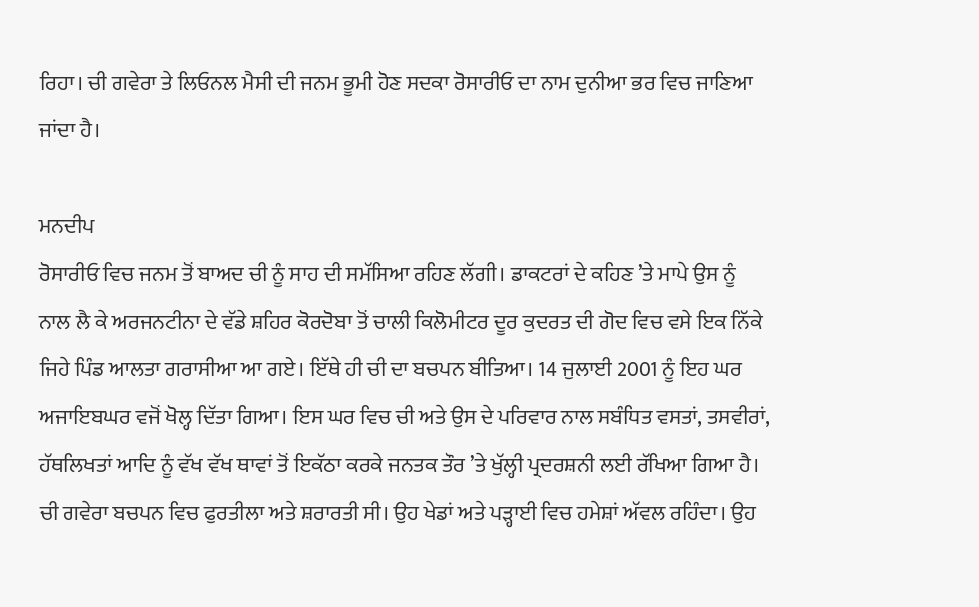ਰਿਹਾ। ਚੀ ਗਵੇਰਾ ਤੇ ਲਿਓਨਲ ਮੈਸੀ ਦੀ ਜਨਮ ਭੂਮੀ ਹੋਣ ਸਦਕਾ ਰੋਸਾਰੀਓ ਦਾ ਨਾਮ ਦੁਨੀਆ ਭਰ ਵਿਚ ਜਾਣਿਆ ਜਾਂਦਾ ਹੈ।

ਮਨਦੀਪ
ਰੋਸਾਰੀਓ ਵਿਚ ਜਨਮ ਤੋਂ ਬਾਅਦ ਚੀ ਨੂੰ ਸਾਹ ਦੀ ਸਮੱਸਿਆ ਰਹਿਣ ਲੱਗੀ। ਡਾਕਟਰਾਂ ਦੇ ਕਹਿਣ ’ਤੇ ਮਾਪੇ ਉਸ ਨੂੰ ਨਾਲ ਲੈ ਕੇ ਅਰਜਨਟੀਨਾ ਦੇ ਵੱਡੇ ਸ਼ਹਿਰ ਕੋਰਦੋਬਾ ਤੋਂ ਚਾਲੀ ਕਿਲੋਮੀਟਰ ਦੂਰ ਕੁਦਰਤ ਦੀ ਗੋਦ ਵਿਚ ਵਸੇ ਇਕ ਨਿੱਕੇ ਜਿਹੇ ਪਿੰਡ ਆਲਤਾ ਗਰਾਸੀਆ ਆ ਗਏ। ਇੱਥੇ ਹੀ ਚੀ ਦਾ ਬਚਪਨ ਬੀਤਿਆ। 14 ਜੁਲਾਈ 2001 ਨੂੰ ਇਹ ਘਰ ਅਜਾਇਬਘਰ ਵਜੋਂ ਖੋਲ੍ਹ ਦਿੱਤਾ ਗਿਆ। ਇਸ ਘਰ ਵਿਚ ਚੀ ਅਤੇ ਉਸ ਦੇ ਪਰਿਵਾਰ ਨਾਲ ਸਬੰਧਿਤ ਵਸਤਾਂ, ਤਸਵੀਰਾਂ, ਹੱਥਲਿਖਤਾਂ ਆਦਿ ਨੂੰ ਵੱਖ ਵੱਖ ਥਾਵਾਂ ਤੋਂ ਇਕੱਠਾ ਕਰਕੇ ਜਨਤਕ ਤੌਰ ’ਤੇ ਖੁੱਲ੍ਹੀ ਪ੍ਰਦਰਸ਼ਨੀ ਲਈ ਰੱਖਿਆ ਗਿਆ ਹੈ।
ਚੀ ਗਵੇਰਾ ਬਚਪਨ ਵਿਚ ਫੁਰਤੀਲਾ ਅਤੇ ਸ਼ਰਾਰਤੀ ਸੀ। ਉਹ ਖੇਡਾਂ ਅਤੇ ਪੜ੍ਹਾਈ ਵਿਚ ਹਮੇਸ਼ਾਂ ਅੱਵਲ ਰਹਿੰਦਾ। ਉਹ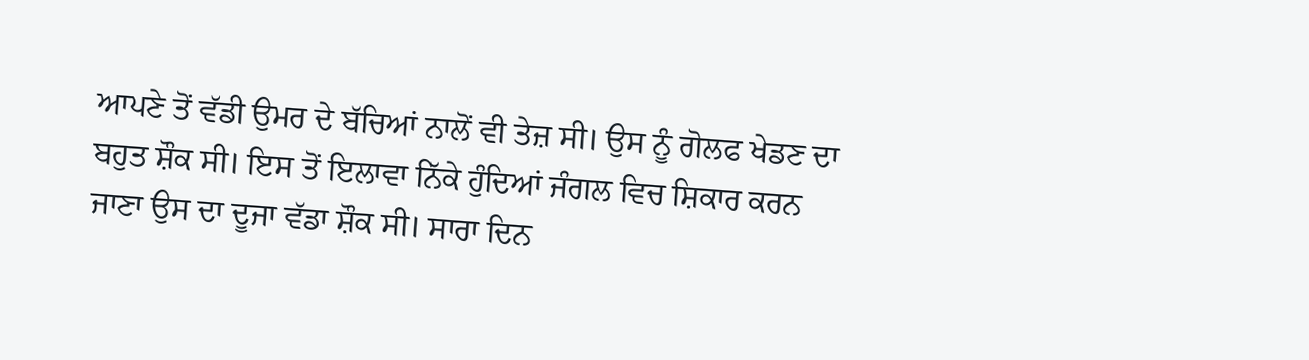ਆਪਣੇ ਤੋਂ ਵੱਡੀ ਉਮਰ ਦੇ ਬੱਚਿਆਂ ਨਾਲੋਂ ਵੀ ਤੇਜ਼ ਸੀ। ਉਸ ਨੂੰ ਗੋਲਫ ਖੇਡਣ ਦਾ ਬਹੁਤ ਸ਼ੌਕ ਸੀ। ਇਸ ਤੋਂ ਇਲਾਵਾ ਨਿੱਕੇ ਹੁੰਦਿਆਂ ਜੰਗਲ ਵਿਚ ਸ਼ਿਕਾਰ ਕਰਨ ਜਾਣਾ ਉਸ ਦਾ ਦੂਜਾ ਵੱਡਾ ਸ਼ੌਕ ਸੀ। ਸਾਰਾ ਦਿਨ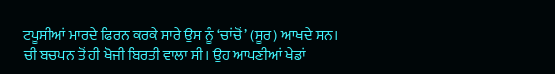ਟਪੂਸੀਆਂ ਮਾਰਦੇ ਫਿਰਨ ਕਰਕੇ ਸਾਰੇ ਉਸ ਨੂੰ ‘ਚਾਂਚੋਂ’ (ਸੂਰ) ਆਖਦੇ ਸਨ।
ਚੀ ਬਚਪਨ ਤੋਂ ਹੀ ਖੋਜੀ ਬਿਰਤੀ ਵਾਲਾ ਸੀ। ਉਹ ਆਪਣੀਆਂ ਖੇਡਾਂ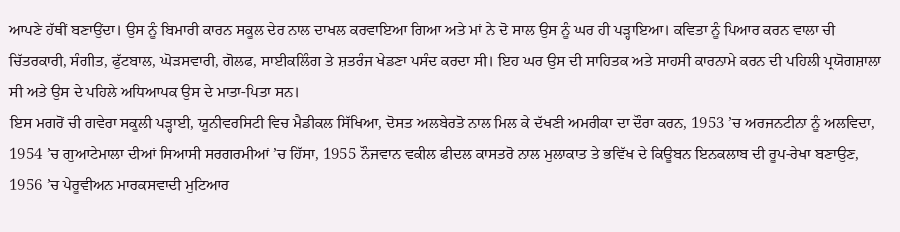ਆਪਣੇ ਹੱਥੀਂ ਬਣਾਉਂਦਾ। ਉਸ ਨੂੰ ਬਿਮਾਰੀ ਕਾਰਨ ਸਕੂਲ ਦੇਰ ਨਾਲ ਦਾਖਲ ਕਰਵਾਇਆ ਗਿਆ ਅਤੇ ਮਾਂ ਨੇ ਦੋ ਸਾਲ ਉਸ ਨੂੰ ਘਰ ਹੀ ਪੜ੍ਹਾਇਆ। ਕਵਿਤਾ ਨੂੰ ਪਿਆਰ ਕਰਨ ਵਾਲਾ ਚੀ ਚਿੱਤਰਕਾਰੀ, ਸੰਗੀਤ, ਫੁੱਟਬਾਲ, ਘੋੜਸਵਾਰੀ, ਗੋਲਫ, ਸਾਈਕਲਿੰਗ ਤੇ ਸ਼ਤਰੰਜ ਖੇਡਣਾ ਪਸੰਦ ਕਰਦਾ ਸੀ। ਇਹ ਘਰ ਉਸ ਦੀ ਸਾਹਿਤਕ ਅਤੇ ਸਾਹਸੀ ਕਾਰਨਾਮੇ ਕਰਨ ਦੀ ਪਹਿਲੀ ਪ੍ਰਯੋਗਸ਼ਾਲਾ ਸੀ ਅਤੇ ਉਸ ਦੇ ਪਹਿਲੇ ਅਧਿਆਪਕ ਉਸ ਦੇ ਮਾਤਾ-ਪਿਤਾ ਸਨ।
ਇਸ ਮਗਰੋਂ ਚੀ ਗਵੇਰਾ ਸਕੂਲੀ ਪੜ੍ਹਾਈ, ਯੂਨੀਵਰਸਿਟੀ ਵਿਚ ਮੈਡੀਕਲ ਸਿੱਖਿਆ, ਦੋਸਤ ਅਲਬੇਰਤੋ ਨਾਲ ਮਿਲ ਕੇ ਦੱਖਣੀ ਅਮਰੀਕਾ ਦਾ ਦੌਰਾ ਕਰਨ, 1953 ’ਚ ਅਰਜਨਟੀਨਾ ਨੂੰ ਅਲਵਿਦਾ, 1954 ’ਚ ਗੁਆਟੇਮਾਲਾ ਦੀਆਂ ਸਿਆਸੀ ਸਰਗਰਮੀਆਂ ’ਚ ਹਿੱਸਾ, 1955 ਨੌਜਵਾਨ ਵਕੀਲ ਫੀਦਲ ਕਾਸਤਰੋ ਨਾਲ ਮੁਲਾਕਾਤ ਤੇ ਭਵਿੱਖ ਦੇ ਕਿਊਬਨ ਇਨਕਲਾਬ ਦੀ ਰੂਪ-ਰੇਖਾ ਬਣਾਉਣ, 1956 ’ਚ ਪੇਰੂਵੀਅਨ ਮਾਰਕਸਵਾਦੀ ਮੁਟਿਆਰ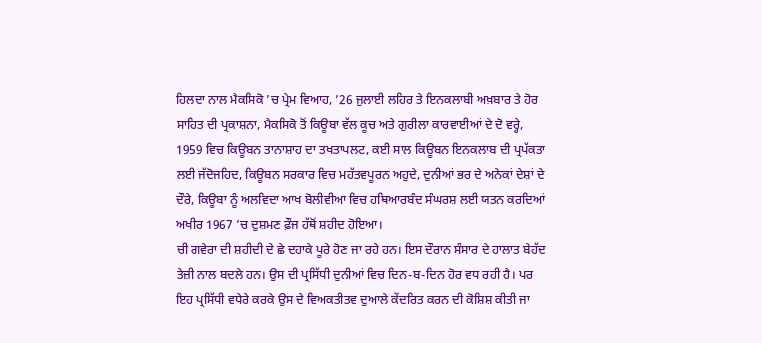ਹਿਲਦਾ ਨਾਲ ਮੈਕਸਿਕੋ ’ਚ ਪ੍ਰੇਮ ਵਿਆਹ, ’26 ਜੁਲਾਈ ਲਹਿਰ ਤੇ ਇਨਕਲਾਬੀ ਅਖ਼ਬਾਰ ਤੇ ਹੋਰ ਸਾਹਿਤ ਦੀ ਪ੍ਰਕਾਸ਼ਨਾ, ਮੈਕਸਿਕੋ ਤੋਂ ਕਿਊਬਾ ਵੱਲ ਕੂਚ ਅਤੇ ਗੁਰੀਲਾ ਕਾਰਵਾਈਆਂ ਦੇ ਦੋ ਵਰ੍ਹੇ, 1959 ਵਿਚ ਕਿਊਬਨ ਤਾਨਾਸ਼ਾਹ ਦਾ ਤਖਤਾਪਲਟ, ਕਈ ਸਾਲ ਕਿਊਬਨ ਇਨਕਲਾਬ ਦੀ ਪ੍ਰਪੱਕਤਾ ਲਈ ਜੱਦੋਜਹਿਦ, ਕਿਊਬਨ ਸਰਕਾਰ ਵਿਚ ਮਹੱਤਵਪੂਰਨ ਅਹੁਦੇ, ਦੁਨੀਆਂ ਭਰ ਦੇ ਅਨੇਕਾਂ ਦੇਸ਼ਾਂ ਦੇ ਦੌਰੇ, ਕਿਊਬਾ ਨੂੰ ਅਲਵਿਦਾ ਆਖ ਬੋਲੀਵੀਆ ਵਿਚ ਹਥਿਆਰਬੰਦ ਸੰਘਰਸ਼ ਲਈ ਯਤਨ ਕਰਦਿਆਂ ਅਖੀਰ 1967 ’ਚ ਦੁਸ਼ਮਣ ਫ਼ੌਜ ਹੱਥੋਂ ਸ਼ਹੀਦ ਹੋਇਆ।
ਚੀ ਗਵੇਰਾ ਦੀ ਸ਼ਹੀਦੀ ਦੇ ਛੇ ਦਹਾਕੇ ਪੂਰੇ ਹੋਣ ਜਾ ਰਹੇ ਹਨ। ਇਸ ਦੌਰਾਨ ਸੰਸਾਰ ਦੇ ਹਾਲਾਤ ਬੇਹੱਦ ਤੇਜ਼ੀ ਨਾਲ ਬਦਲੇ ਹਨ। ਉਸ ਦੀ ਪ੍ਰਸਿੱਧੀ ਦੁਨੀਆਂ ਵਿਚ ਦਿਨ-ਬ-ਦਿਨ ਹੋਰ ਵਧ ਰਹੀ ਹੈ। ਪਰ ਇਹ ਪ੍ਰਸਿੱਧੀ ਵਧੇਰੇ ਕਰਕੇ ਉਸ ਦੇ ਵਿਅਕਤੀਤਵ ਦੁਆਲੇ ਕੇਂਦਰਿਤ ਕਰਨ ਦੀ ਕੋਸ਼ਿਸ਼ ਕੀਤੀ ਜਾ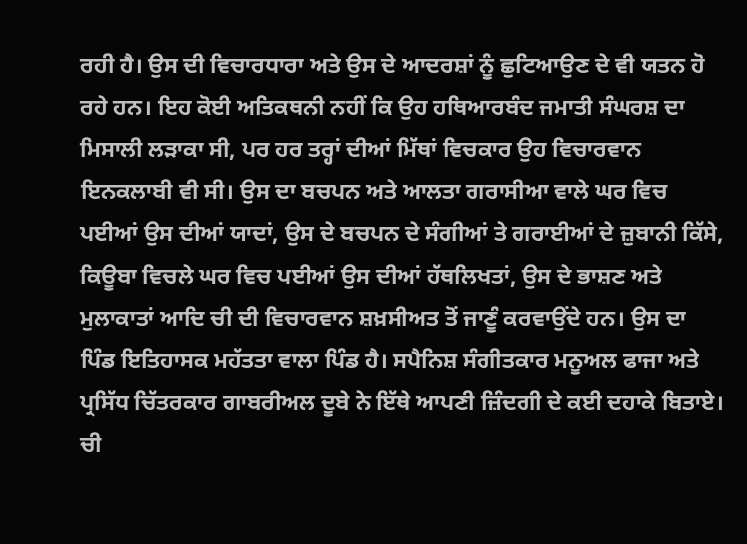ਰਹੀ ਹੈ। ਉਸ ਦੀ ਵਿਚਾਰਧਾਰਾ ਅਤੇ ਉਸ ਦੇ ਆਦਰਸ਼ਾਂ ਨੂੰ ਛੁਟਿਆਉਣ ਦੇ ਵੀ ਯਤਨ ਹੋ ਰਹੇ ਹਨ। ਇਹ ਕੋਈ ਅਤਿਕਥਨੀ ਨਹੀਂ ਕਿ ਉਹ ਹਥਿਆਰਬੰਦ ਜਮਾਤੀ ਸੰਘਰਸ਼ ਦਾ ਮਿਸਾਲੀ ਲੜਾਕਾ ਸੀ, ਪਰ ਹਰ ਤਰ੍ਹਾਂ ਦੀਆਂ ਮਿੱਥਾਂ ਵਿਚਕਾਰ ਉਹ ਵਿਚਾਰਵਾਨ ਇਨਕਲਾਬੀ ਵੀ ਸੀ। ਉਸ ਦਾ ਬਚਪਨ ਅਤੇ ਆਲਤਾ ਗਰਾਸੀਆ ਵਾਲੇ ਘਰ ਵਿਚ ਪਈਆਂ ਉਸ ਦੀਆਂ ਯਾਦਾਂ, ਉਸ ਦੇ ਬਚਪਨ ਦੇ ਸੰਗੀਆਂ ਤੇ ਗਰਾਈਆਂ ਦੇ ਜ਼ੁਬਾਨੀ ਕਿੱਸੇ, ਕਿਊਬਾ ਵਿਚਲੇ ਘਰ ਵਿਚ ਪਈਆਂ ਉਸ ਦੀਆਂ ਹੱਥਲਿਖਤਾਂ, ਉਸ ਦੇ ਭਾਸ਼ਣ ਅਤੇ ਮੁਲਾਕਾਤਾਂ ਆਦਿ ਚੀ ਦੀ ਵਿਚਾਰਵਾਨ ਸ਼ਖ਼ਸੀਅਤ ਤੋਂ ਜਾਣੂੰ ਕਰਵਾਉਂਦੇ ਹਨ। ਉਸ ਦਾ ਪਿੰਡ ਇਤਿਹਾਸਕ ਮਹੱਤਤਾ ਵਾਲਾ ਪਿੰਡ ਹੈ। ਸਪੈਨਿਸ਼ ਸੰਗੀਤਕਾਰ ਮਨੂਅਲ ਫਾਜਾ ਅਤੇ ਪ੍ਰਸਿੱਧ ਚਿੱਤਰਕਾਰ ਗਾਬਰੀਅਲ ਦੂਬੇ ਨੇ ਇੱਥੇ ਆਪਣੀ ਜ਼ਿੰਦਗੀ ਦੇ ਕਈ ਦਹਾਕੇ ਬਿਤਾਏ।
ਚੀ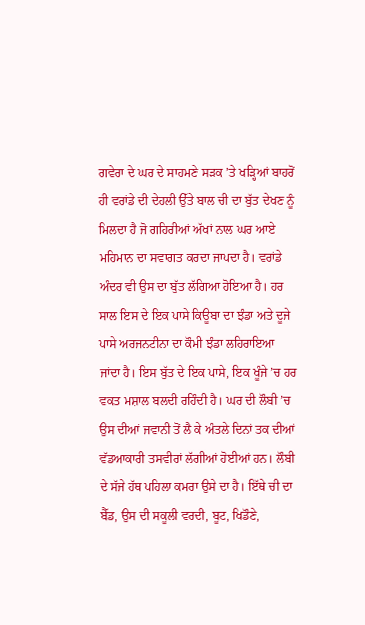ਗਵੇਰਾ ਦੇ ਘਰ ਦੇ ਸਾਹਮਣੇ ਸੜਕ ’ਤੇ ਖੜ੍ਹਿਆਂ ਬਾਹਰੋਂ ਹੀ ਵਰਾਂਡੇ ਦੀ ਦੇਹਲੀ ਉੱਤੇ ਬਾਲ ਚੀ ਦਾ ਬੁੱਤ ਦੇਖਣ ਨੂੰ ਮਿਲਦਾ ਹੈ ਜੋ ਗਹਿਰੀਆਂ ਅੱਖਾਂ ਨਾਲ ਘਰ ਆਏ ਮਹਿਮਾਨ ਦਾ ਸਵਾਗਤ ਕਰਦਾ ਜਾਪਦਾ ਹੈ। ਵਰਾਂਡੇ ਅੰਦਰ ਵੀ ਉਸ ਦਾ ਬੁੱਤ ਲੱਗਿਆ ਹੋਇਆ ਹੈ। ਹਰ ਸਾਲ ਇਸ ਦੇ ਇਕ ਪਾਸੇ ਕਿਊਬਾ ਦਾ ਝੰਡਾ ਅਤੇ ਦੂਜੇ ਪਾਸੇ ਅਰਜਨਟੀਨਾ ਦਾ ਕੌਮੀ ਝੰਡਾ ਲਹਿਰਾਇਆ ਜਾਂਦਾ ਹੈ। ਇਸ ਬੁੱਤ ਦੇ ਇਕ ਪਾਸੇ, ਇਕ ਖੂੰਜੇ ’ਚ ਹਰ ਵਕਤ ਮਸ਼ਾਲ ਬਲਦੀ ਰਹਿੰਦੀ ਹੈ। ਘਰ ਦੀ ਲੌਬੀ ’ਚ ਉਸ ਦੀਆਂ ਜਵਾਨੀ ਤੋਂ ਲੈ ਕੇ ਅੰਤਲੇ ਦਿਨਾਂ ਤਕ ਦੀਆਂ ਵੱਡਆਕਾਰੀ ਤਸਵੀਰਾਂ ਲੱਗੀਆਂ ਹੋਈਆਂ ਹਨ। ਲੌਬੀ ਦੇ ਸੱਜੇ ਹੱਥ ਪਹਿਲਾ ਕਮਰਾ ਉਸੇ ਦਾ ਹੈ। ਇੱਥੇ ਚੀ ਦਾ ਬੈੱਡ, ਉਸ ਦੀ ਸਕੂਲੀ ਵਰਦੀ, ਬੂਟ, ਖਿਡੌਣੇ,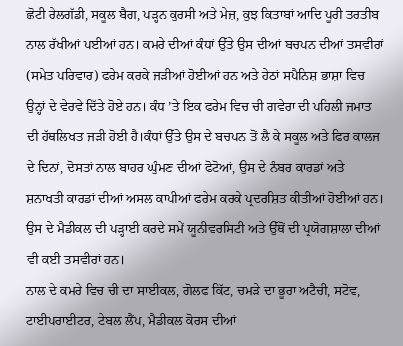ਛੋਟੀ ਰੇਲਗੱਡੀ, ਸਕੂਲ ਬੈਗ, ਪੜ੍ਹਨ ਕੁਰਸੀ ਅਤੇ ਮੇਜ਼, ਕੁਝ ਕਿਤਾਬਾਂ ਆਦਿ ਪੂਰੀ ਤਰਤੀਬ ਨਾਲ ਰੱਖੀਆਂ ਪਈਆਂ ਹਨ। ਕਮਰੇ ਦੀਆਂ ਕੰਧਾਂ ਉੱਤੇ ਉਸ ਦੀਆਂ ਬਚਪਨ ਦੀਆਂ ਤਸਵੀਰਾਂ (ਸਮੇਤ ਪਰਿਵਾਰ) ਫਰੇਮ ਕਰਕੇ ਜੜੀਆਂ ਹੋਈਆਂ ਹਨ ਅਤੇ ਹੇਠਾਂ ਸਪੈਨਿਸ਼ ਭਾਸ਼ਾ ਵਿਚ ਉਨ੍ਹਾਂ ਦੇ ਵੇਰਵੇ ਦਿੱਤੇ ਹੋਏ ਹਨ। ਕੰਧ ’ਤੇ ਇਕ ਫਰੇਮ ਵਿਚ ਚੀ ਗਵੇਰਾ ਦੀ ਪਹਿਲੀ ਜਮਾਤ ਦੀ ਹੱਥਲਿਖਤ ਜੜੀ ਹੋਈ ਹੈ।ਕੰਧਾਂ ਉੱਤੇ ਉਸ ਦੇ ਬਚਪਨ ਤੋਂ ਲੈ ਕੇ ਸਕੂਲ ਅਤੇ ਫਿਰ ਕਾਲਜ ਦੇ ਦਿਨਾਂ, ਦੋਸਤਾਂ ਨਾਲ ਬਾਹਰ ਘੁੰਮਣ ਦੀਆਂ ਫੋਟੋਆਂ, ਉਸ ਦੇ ਨੰਬਰ ਕਾਰਡਾਂ ਅਤੇ ਸ਼ਨਾਖਤੀ ਕਾਰਡਾਂ ਦੀਆਂ ਅਸਲ ਕਾਪੀਆਂ ਫਰੇਮ ਕਰਕੇ ਪ੍ਰਦਰਸ਼ਿਤ ਕੀਤੀਆਂ ਹੋਈਆਂ ਹਨ। ਉਸ ਦੇ ਮੈਡੀਕਲ ਦੀ ਪੜ੍ਹਾਈ ਕਰਦੇ ਸਮੇਂ ਯੂਨੀਵਰਸਿਟੀ ਅਤੇ ਉੱਥੋਂ ਦੀ ਪ੍ਰਯੋਗਸ਼ਾਲਾ ਦੀਆਂ ਵੀ ਕਈ ਤਸਵੀਰਾਂ ਹਨ।
ਨਾਲ ਦੇ ਕਮਰੇ ਵਿਚ ਚੀ ਦਾ ਸਾਈਕਲ, ਗੋਲਫ ਕਿੱਟ, ਚਮੜੇ ਦਾ ਭੂਰਾ ਅਟੈਚੀ, ਸਟੋਵ, ਟਾਈਪਰਾਈਟਰ, ਟੇਬਲ ਲੈਂਪ, ਮੈਡੀਕਲ ਕੋਰਸ ਦੀਆਂ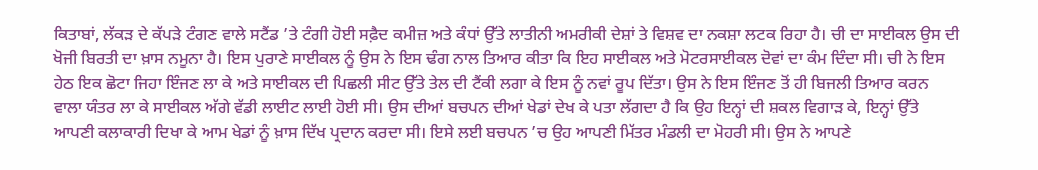ਕਿਤਾਬਾਂ, ਲੱਕੜ ਦੇ ਕੱਪੜੇ ਟੰਗਣ ਵਾਲੇ ਸਟੈਂਡ ’ਤੇ ਟੰਗੀ ਹੋਈ ਸਫ਼ੈਦ ਕਮੀਜ਼ ਅਤੇ ਕੰਧਾਂ ਉੱਤੇ ਲਾਤੀਨੀ ਅਮਰੀਕੀ ਦੇਸ਼ਾਂ ਤੇ ਵਿਸ਼ਵ ਦਾ ਨਕਸ਼ਾ ਲਟਕ ਰਿਹਾ ਹੈ। ਚੀ ਦਾ ਸਾਈਕਲ ਉਸ ਦੀ ਖੋਜੀ ਬਿਰਤੀ ਦਾ ਖ਼ਾਸ ਨਮੂਨਾ ਹੈ। ਇਸ ਪੁਰਾਣੇ ਸਾਈਕਲ ਨੂੰ ਉਸ ਨੇ ਇਸ ਢੰਗ ਨਾਲ ਤਿਆਰ ਕੀਤਾ ਕਿ ਇਹ ਸਾਈਕਲ ਅਤੇ ਮੋਟਰਸਾਈਕਲ ਦੋਵਾਂ ਦਾ ਕੰਮ ਦਿੰਦਾ ਸੀ। ਚੀ ਨੇ ਇਸ ਹੇਠ ਇਕ ਛੋਟਾ ਜਿਹਾ ਇੰਜਣ ਲਾ ਕੇ ਅਤੇ ਸਾਈਕਲ ਦੀ ਪਿਛਲੀ ਸੀਟ ਉੱਤੇ ਤੇਲ ਦੀ ਟੈਂਕੀ ਲਗਾ ਕੇ ਇਸ ਨੂੰ ਨਵਾਂ ਰੂਪ ਦਿੱਤਾ। ਉਸ ਨੇ ਇਸ ਇੰਜਣ ਤੋਂ ਹੀ ਬਿਜਲੀ ਤਿਆਰ ਕਰਨ ਵਾਲਾ ਯੰਤਰ ਲਾ ਕੇ ਸਾਈਕਲ ਅੱਗੇ ਵੱਡੀ ਲਾਈਟ ਲਾਈ ਹੋਈ ਸੀ। ਉਸ ਦੀਆਂ ਬਚਪਨ ਦੀਆਂ ਖੇਡਾਂ ਦੇਖ ਕੇ ਪਤਾ ਲੱਗਦਾ ਹੈ ਕਿ ਉਹ ਇਨ੍ਹਾਂ ਦੀ ਸ਼ਕਲ ਵਿਗਾੜ ਕੇ, ਇਨ੍ਹਾਂ ਉੱਤੇ ਆਪਣੀ ਕਲਾਕਾਰੀ ਦਿਖਾ ਕੇ ਆਮ ਖੇਡਾਂ ਨੂੰ ਖ਼ਾਸ ਦਿੱਖ ਪ੍ਰਦਾਨ ਕਰਦਾ ਸੀ। ਇਸੇ ਲਈ ਬਚਪਨ ’ਚ ਉਹ ਆਪਣੀ ਮਿੱਤਰ ਮੰਡਲੀ ਦਾ ਮੋਹਰੀ ਸੀ। ਉਸ ਨੇ ਆਪਣੇ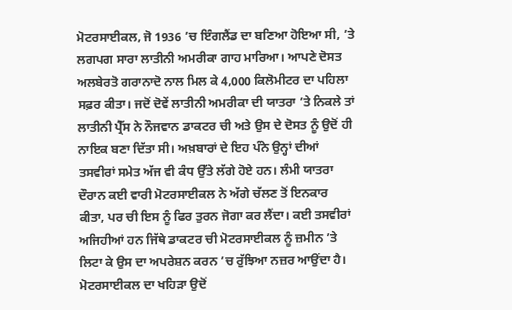ਮੋਟਰਸਾਈਕਲ, ਜੋ 1936 ’ਚ ਇੰਗਲੈਂਡ ਦਾ ਬਣਿਆ ਹੋਇਆ ਸੀ, ’ਤੇ ਲਗਪਗ ਸਾਰਾ ਲਾਤੀਨੀ ਅਮਰੀਕਾ ਗਾਹ ਮਾਰਿਆ। ਆਪਣੇ ਦੋਸਤ ਅਲਬੇਰਤੋ ਗਰਾਨਾਦੋ ਨਾਲ ਮਿਲ ਕੇ 4,000 ਕਿਲੋਮੀਟਰ ਦਾ ਪਹਿਲਾ ਸਫ਼ਰ ਕੀਤਾ। ਜਦੋਂ ਦੋਵੇਂ ਲਾਤੀਨੀ ਅਮਰੀਕਾ ਦੀ ਯਾਤਰਾ ’ਤੇ ਨਿਕਲੇ ਤਾਂ ਲਾਤੀਨੀ ਪ੍ਰੈੱਸ ਨੇ ਨੌਜਵਾਨ ਡਾਕਟਰ ਚੀ ਅਤੇ ਉਸ ਦੇ ਦੋਸਤ ਨੂੰ ਉਦੋਂ ਹੀ ਨਾਇਕ ਬਣਾ ਦਿੱਤਾ ਸੀ। ਅਖ਼ਬਾਰਾਂ ਦੇ ਇਹ ਪੰਨੇ ਉਨ੍ਹਾਂ ਦੀਆਂ ਤਸਵੀਰਾਂ ਸਮੇਤ ਅੱਜ ਵੀ ਕੰਧ ਉੱਤੇ ਲੱਗੇ ਹੋਏ ਹਨ। ਲੰਮੀ ਯਾਤਰਾ ਦੌਰਾਨ ਕਈ ਵਾਰੀ ਮੋਟਰਸਾਈਕਲ ਨੇ ਅੱਗੇ ਚੱਲਣ ਤੋਂ ਇਨਕਾਰ ਕੀਤਾ, ਪਰ ਚੀ ਇਸ ਨੂੰ ਫਿਰ ਤੁਰਨ ਜੋਗਾ ਕਰ ਲੈਂਦਾ। ਕਈ ਤਸਵੀਰਾਂ ਅਜਿਹੀਆਂ ਹਨ ਜਿੱਥੇ ਡਾਕਟਰ ਚੀ ਮੋਟਰਸਾਈਕਲ ਨੂੰ ਜ਼ਮੀਨ ’ਤੇ ਲਿਟਾ ਕੇ ਉਸ ਦਾ ਅਪਰੇਸ਼ਨ ਕਰਨ ’ਚ ਰੁੱਝਿਆ ਨਜ਼ਰ ਆਉਂਦਾ ਹੈ। ਮੋਟਰਸਾਈਕਲ ਦਾ ਖਹਿੜਾ ਉਦੋਂ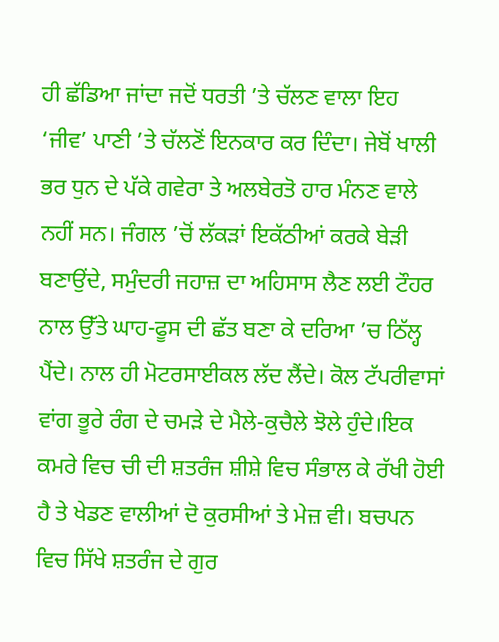ਹੀ ਛੱਡਿਆ ਜਾਂਦਾ ਜਦੋਂ ਧਰਤੀ ’ਤੇ ਚੱਲਣ ਵਾਲਾ ਇਹ ‘ਜੀਵ’ ਪਾਣੀ ’ਤੇ ਚੱਲਣੋਂ ਇਨਕਾਰ ਕਰ ਦਿੰਦਾ। ਜੇਬੋਂ ਖਾਲੀ ਭਰ ਧੁਨ ਦੇ ਪੱਕੇ ਗਵੇਰਾ ਤੇ ਅਲਬੇਰਤੋ ਹਾਰ ਮੰਨਣ ਵਾਲੇ ਨਹੀਂ ਸਨ। ਜੰਗਲ ’ਚੋਂ ਲੱਕੜਾਂ ਇਕੱਠੀਆਂ ਕਰਕੇ ਬੇੜੀ ਬਣਾਉਂਦੇ, ਸਮੁੰਦਰੀ ਜਹਾਜ਼ ਦਾ ਅਹਿਸਾਸ ਲੈਣ ਲਈ ਟੌਹਰ ਨਾਲ ਉੱਤੇ ਘਾਹ-ਫੂਸ ਦੀ ਛੱਤ ਬਣਾ ਕੇ ਦਰਿਆ ’ਚ ਠਿੱਲ੍ਹ ਪੈਂਦੇ। ਨਾਲ ਹੀ ਮੋਟਰਸਾਈਕਲ ਲੱਦ ਲੈਂਦੇ। ਕੋਲ ਟੱਪਰੀਵਾਸਾਂ ਵਾਂਗ ਭੂਰੇ ਰੰਗ ਦੇ ਚਮੜੇ ਦੇ ਮੈਲੇ-ਕੁਚੈਲੇ ਝੋਲੇ ਹੁੰਦੇ।ਇਕ ਕਮਰੇ ਵਿਚ ਚੀ ਦੀ ਸ਼ਤਰੰਜ ਸ਼ੀਸ਼ੇ ਵਿਚ ਸੰਭਾਲ ਕੇ ਰੱਖੀ ਹੋਈ ਹੈ ਤੇ ਖੇਡਣ ਵਾਲੀਆਂ ਦੋ ਕੁਰਸੀਆਂ ਤੇ ਮੇਜ਼ ਵੀ। ਬਚਪਨ ਵਿਚ ਸਿੱਖੇ ਸ਼ਤਰੰਜ ਦੇ ਗੁਰ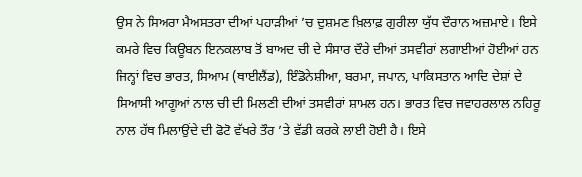ਉਸ ਨੇ ਸਿਅਰਾ ਮੈਅਸਤਰਾ ਦੀਆਂ ਪਹਾੜੀਆਂ ’ਚ ਦੁਸ਼ਮਣ ਖ਼ਿਲਾਫ਼ ਗੁਰੀਲਾ ਯੁੱਧ ਦੌਰਾਨ ਅਜ਼ਮਾਏ। ਇਸੇ ਕਮਰੇ ਵਿਚ ਕਿਊਬਨ ਇਨਕਲਾਬ ਤੋਂ ਬਾਅਦ ਚੀ ਦੇ ਸੰਸਾਰ ਦੌਰੇ ਦੀਆਂ ਤਸਵੀਰਾਂ ਲਗਾਈਆਂ ਹੋਈਆਂ ਹਨ ਜਿਨ੍ਹਾਂ ਵਿਚ ਭਾਰਤ, ਸਿਆਮ (ਥਾਈਲੈਂਡ), ਇੰਡੋਨੇਸ਼ੀਆ, ਬਰਮਾ, ਜਪਾਨ, ਪਾਕਿਸਤਾਨ ਆਦਿ ਦੇਸ਼ਾਂ ਦੇ ਸਿਆਸੀ ਆਗੂਆਂ ਨਾਲ ਚੀ ਦੀ ਮਿਲਣੀ ਦੀਆਂ ਤਸਵੀਰਾਂ ਸ਼ਾਮਲ ਹਨ। ਭਾਰਤ ਵਿਚ ਜਵਾਹਰਲਾਲ ਨਹਿਰੂ ਨਾਲ ਹੱਥ ਮਿਲਾਉਂਦੇ ਦੀ ਫੋਟੋ ਵੱਖਰੇ ਤੌਰ ’ਤੇ ਵੱਡੀ ਕਰਕੇ ਲਾਈ ਹੋਈ ਹੈ। ਇਸੇ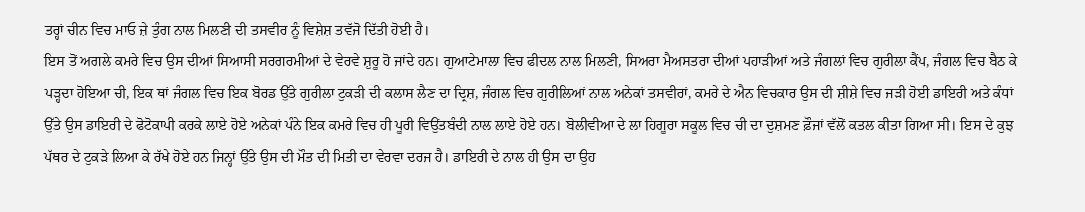ਤਰ੍ਹਾਂ ਚੀਨ ਵਿਚ ਮਾਓ ਜ਼ੇ ਤੁੰਗ ਨਾਲ ਮਿਲਣੀ ਦੀ ਤਸਵੀਰ ਨੂੰ ਵਿਸ਼ੇਸ਼ ਤਵੱਜੋ ਦਿੱਤੀ ਹੋਈ ਹੈ।
ਇਸ ਤੋਂ ਅਗਲੇ ਕਮਰੇ ਵਿਚ ਉਸ ਦੀਆਂ ਸਿਆਸੀ ਸਰਗਰਮੀਆਂ ਦੇ ਵੇਰਵੇ ਸ਼ੁਰੂ ਹੋ ਜਾਂਦੇ ਹਨ। ਗੁਆਟੇਮਾਲਾ ਵਿਚ ਫੀਦਲ ਨਾਲ ਮਿਲਣੀ, ਸਿਅਰਾ ਮੈਅਸਤਰਾ ਦੀਆਂ ਪਹਾੜੀਆਂ ਅਤੇ ਜੰਗਲਾਂ ਵਿਚ ਗੁਰੀਲਾ ਕੈਂਪ, ਜੰਗਲ ਵਿਚ ਬੈਠ ਕੇ ਪੜ੍ਹਦਾ ਹੋਇਆ ਚੀ, ਇਕ ਥਾਂ ਜੰਗਲ ਵਿਚ ਇਕ ਬੋਰਡ ਉੱਤੇ ਗੁਰੀਲਾ ਟੁਕੜੀ ਦੀ ਕਲਾਸ ਲੈਣ ਦਾ ਦ੍ਰਿਸ਼, ਜੰਗਲ ਵਿਚ ਗੁਰੀਲਿਆਂ ਨਾਲ ਅਨੇਕਾਂ ਤਸਵੀਰਾਂ, ਕਮਰੇ ਦੇ ਐਨ ਵਿਚਕਾਰ ਉਸ ਦੀ ਸ਼ੀਸ਼ੇ ਵਿਚ ਜੜੀ ਹੋਈ ਡਾਇਰੀ ਅਤੇ ਕੰਧਾਂ ਉੱਤੇ ਉਸ ਡਾਇਰੀ ਦੇ ਫੋਟੋਕਾਪੀ ਕਰਕੇ ਲਾਏ ਹੋਏ ਅਨੇਕਾਂ ਪੰਨੇ ਇਕ ਕਮਰੇ ਵਿਚ ਹੀ ਪੂਰੀ ਵਿਉਂਤਬੰਦੀ ਨਾਲ ਲਾਏ ਹੋਏ ਹਨ। ਬੋਲੀਵੀਆ ਦੇ ਲਾ ਹਿਗੂਰਾ ਸਕੂਲ ਵਿਚ ਚੀ ਦਾ ਦੁਸ਼ਮਣ ਫ਼ੌਜਾਂ ਵੱਲੋਂ ਕਤਲ ਕੀਤਾ ਗਿਆ ਸੀ। ਇਸ ਦੇ ਕੁਝ ਪੱਥਰ ਦੇ ਟੁਕੜੇ ਲਿਆ ਕੇ ਰੱਖੇ ਹੋਏ ਹਨ ਜਿਨ੍ਹਾਂ ਉੱਤੇ ਉਸ ਦੀ ਮੌਤ ਦੀ ਮਿਤੀ ਦਾ ਵੇਰਵਾ ਦਰਜ ਹੈ। ਡਾਇਰੀ ਦੇ ਨਾਲ ਹੀ ਉਸ ਦਾ ਉਹ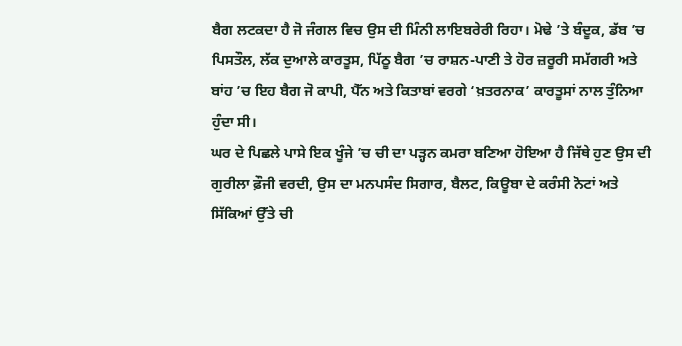ਬੈਗ ਲਟਕਦਾ ਹੈ ਜੋ ਜੰਗਲ ਵਿਚ ਉਸ ਦੀ ਮਿੰਨੀ ਲਾਇਬਰੇਰੀ ਰਿਹਾ। ਮੋਢੇ ’ਤੇ ਬੰਦੂਕ, ਡੱਬ ’ਚ ਪਿਸਤੌਲ, ਲੱਕ ਦੁਆਲੇ ਕਾਰਤੂਸ, ਪਿੱਠੂ ਬੈਗ ’ਚ ਰਾਸ਼ਨ-ਪਾਣੀ ਤੇ ਹੋਰ ਜ਼ਰੂਰੀ ਸਮੱਗਰੀ ਅਤੇ ਬਾਂਹ ’ਚ ਇਹ ਬੈਗ ਜੋ ਕਾਪੀ, ਪੈੱਨ ਅਤੇ ਕਿਤਾਬਾਂ ਵਰਗੇ ‘ਖ਼ਤਰਨਾਕ’ ਕਾਰਤੂਸਾਂ ਨਾਲ ਤੁੰਨਿਆ ਹੁੰਦਾ ਸੀ।
ਘਰ ਦੇ ਪਿਛਲੇ ਪਾਸੇ ਇਕ ਖੂੰਜੇ ’ਚ ਚੀ ਦਾ ਪੜ੍ਹਨ ਕਮਰਾ ਬਣਿਆ ਹੋਇਆ ਹੈ ਜਿੱਥੇ ਹੁਣ ਉਸ ਦੀ ਗੁਰੀਲਾ ਫ਼ੌਜੀ ਵਰਦੀ, ਉਸ ਦਾ ਮਨਪਸੰਦ ਸਿਗਾਰ, ਬੈਲਟ, ਕਿਊਬਾ ਦੇ ਕਰੰਸੀ ਨੋਟਾਂ ਅਤੇ ਸਿੱਕਿਆਂ ਉੱਤੇ ਚੀ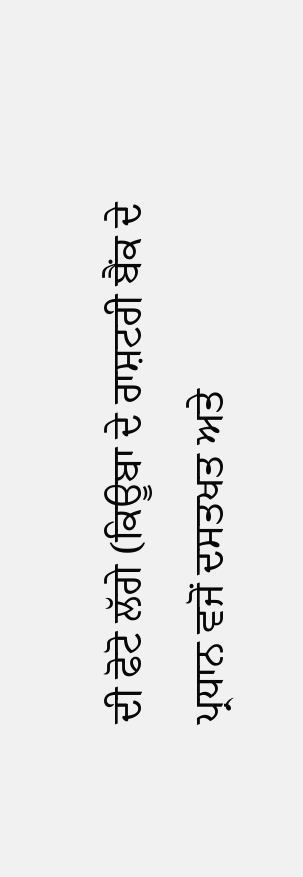ਦੀ ਫੋਟੋ ਲੱਗੇ (ਕਿਊਬਾ ਦੇ ਰਾਸ਼ਟਰੀ ਬੈਂਕ ਦੇ ਪ੍ਰਧਾਨ ਵਜੋਂ ਦਸਤਖਤ ਅਤੇ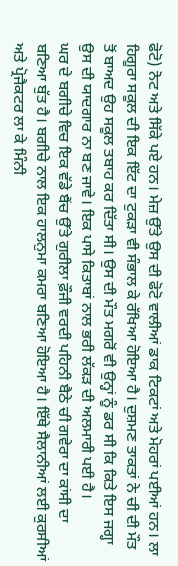ਫੋਟੋ) ਨੋਟ ਅਤੇ ਸਿੱਕੇ ਪਏ ਹਨ। ਮੇਜ਼ ਉੱਤੇ ਉਸ ਦੀ ਫੋਟੋ ਵਾਲੀਆਂ ਡਾਕ ਟਿਕਟਾਂ ਅਤੇ ਮੋਹਰਾਂ ਪਈਆਂ ਹਨ। ਲਾ ਹਿਗੂਰਾ ਸਕੂਲ ਦੀ ਇਕ ਇੱਟ ਦਾ ਟੁਕੜਾ ਵੀ ਸੰਭਾਲ ਕੇ ਰੱਖਿਆ ਹੋਇਆ ਹੈ। ਦੁਸ਼ਮਣ ਤਾਕਤਾਂ ਨੇ ਚੀ ਦੀ ਮੌਤ ਤੋਂ ਬਾਅਦ ਉਹ ਸਕੂਲ ਤਬਾਹ ਕਰ ਦਿੱਤਾ ਸੀ। ਉਸ ਦੀ ਮੌਤ ਮਗਰੋਂ ਵੀ ਉਨ੍ਹਾਂ ਨੂੰ ਡਰ ਸੀ ਕਿ ਕਿਤੇ ਇਸ ਜਗ੍ਹਾ ਉਸ ਦੀ ਯਾਦਗਾਰ ਨਾ ਬਣ ਜਾਵੇ। ਇਕ ਪਾਸੇ ਕਿਤਾਬਾਂ ਨਾਲ ਭਰੀ ਲੱਕੜ ਦੀ ਅਲਮਾਰੀ ਪਈ ਹੈ।
ਘਰ ਦੇ ਬਗੀਚੇ ਵਿਚ ਇਕ ਵੱਡੇ ਬੈਂਚ ਉੱਤੇ ਗੁਰੀਲਾ ਫ਼ੌਜੀ ਵਰਦੀ ਪਹਿਨੀ ਬੈਠੇ ਚੀ ਗਵੇਰਾ ਦਾ ਕਾਂਸੀ ਦਾ ਬਣਿਆ ਬੁੱਤ ਹੈ। ਬਗੀਚੇ ਨਾਲ ਇਕ ਹਾਲਨੁਮਾ ਕਮਰਾ ਬਣਿਆ ਹੋਇਆ ਹੈ। ਇੱਥੇ ਸੈਲਾਨੀਆਂ ਲਈ ਕੁਰਸੀਆਂ ਅਤੇ ਪ੍ਰੋਜੈਕਟਰ ਲਾ ਕੇ ਮਿੰਨੀ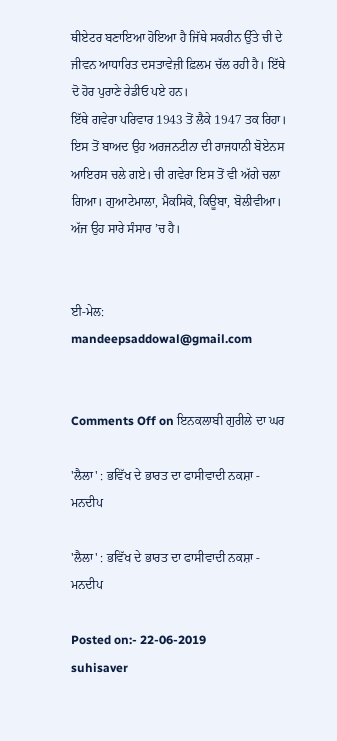ਥੀਏਟਰ ਬਣਾਇਆ ਹੋਇਆ ਹੈ ਜਿੱਥੇ ਸਕਰੀਨ ਉੱਤੇ ਚੀ ਦੇ ਜੀਵਨ ਆਧਾਰਿਤ ਦਸਤਾਵੇਜ਼ੀ ਫ਼ਿਲਮ ਚੱਲ ਰਹੀ ਹੈ। ਇੱਥੇ ਦੋ ਹੋਰ ਪੁਰਾਣੇ ਰੇਡੀਓ ਪਏ ਹਨ।
ਇੱਥੇ ਗਵੇਰਾ ਪਰਿਵਾਰ 1943 ਤੋਂ ਲੈਕੇ 1947 ਤਕ ਰਿਹਾ। ਇਸ ਤੋਂ ਬਾਅਦ ਉਹ ਅਰਜਨਟੀਨਾ ਦੀ ਰਾਜਧਾਨੀ ਬੋਏਨਸ ਆਇਰਸ ਚਲੇ ਗਏ। ਚੀ ਗਵੇਰਾ ਇਸ ਤੋਂ ਵੀ ਅੱਗੇ ਚਲਾ ਗਿਆ। ਗੁਆਟੇਮਾਲਾ, ਮੈਕਸਿਕੋ, ਕਿਊਬਾ, ਬੋਲੀਵੀਆ। ਅੱਜ ਉਹ ਸਾਰੇ ਸੰਸਾਰ ’ਚ ਹੈ।


ਈ-ਮੇਲ: mandeepsaddowal@gmail.com


Comments Off on ਇਨਕਲਾਬੀ ਗੁਰੀਲੇ ਦਾ ਘਰ

'ਲੈਲਾ' : ਭਵਿੱਖ ਦੇ ਭਾਰਤ ਦਾ ਫਾਸੀਵਾਦੀ ਨਕਸ਼ਾ - ਮਨਦੀਪ

'ਲੈਲਾ' : ਭਵਿੱਖ ਦੇ ਭਾਰਤ ਦਾ ਫਾਸੀਵਾਦੀ ਨਕਸ਼ਾ - ਮਨਦੀਪ

Posted on:- 22-06-2019
suhisaver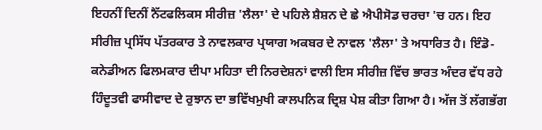ਇਹਨੀਂ ਦਿਨੀਂ ਨੈੱਟਫਲਿਕਸ ਸੀਰੀਜ਼ 'ਲੈਲਾ' ਦੇ ਪਹਿਲੇ ਸ਼ੈਸ਼ਨ ਦੇ ਛੇ ਐਪੀਸੋਡ ਚਰਚਾ 'ਚ ਹਨ। ਇਹ ਸੀਰੀਜ਼ ਪ੍ਰਸਿੱਧ ਪੱਤਰਕਾਰ ਤੇ ਨਾਵਲਕਾਰ ਪ੍ਰਯਾਗ ਅਕਬਰ ਦੇ ਨਾਵਲ 'ਲੈਲਾ' ਤੇ ਅਧਾਰਿਤ ਹੈ। ਇੰਡੋ-ਕਨੇਡੀਅਨ ਫਿਲਮਕਾਰ ਦੀਪਾ ਮਹਿਤਾ ਦੀ ਨਿਰਦੇਸ਼ਨਾਂ ਵਾਲੀ ਇਸ ਸੀਰੀਜ਼ ਵਿੱਚ ਭਾਰਤ ਅੰਦਰ ਵੱਧ ਰਹੇ ਹਿੰਦੂਤਵੀ ਫਾਸੀਵਾਦ ਦੇ ਰੁਝਾਨ ਦਾ ਭਵਿੱਖਮੁਖੀ ਕਾਲਪਨਿਕ ਦ੍ਰਿਸ਼ ਪੇਸ਼ ਕੀਤਾ ਗਿਆ ਹੈ। ਅੱਜ ਤੋਂ ਲੱਗਭੱਗ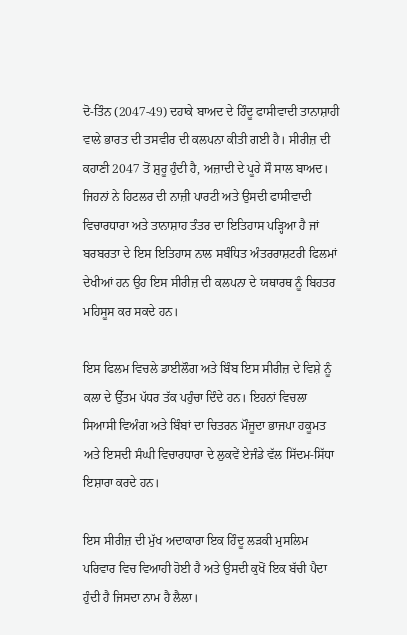ਦੋ-ਤਿੰਨ (2047-49) ਦਹਾਕੇ ਬਾਅਦ ਦੇ ਹਿੰਦੂ ਫਾਸੀਵਾਦੀ ਤਾਨਾਸ਼ਾਹੀ ਵਾਲੇ ਭਾਰਤ ਦੀ ਤਸਵੀਰ ਦੀ ਕਲਪਨਾ ਕੀਤੀ ਗਈ ਹੈ। ਸੀਰੀਜ਼ ਦੀ ਕਹਾਣੀ 2047 ਤੋਂ ਸ਼ੁਰੂ ਹੁੰਦੀ ਹੈ, ਅਜ਼ਾਦੀ ਦੇ ਪੂਰੇ ਸੌ ਸਾਲ ਬਾਅਦ। ਜਿਹਨਾਂ ਨੇ ਹਿਟਲਰ ਦੀ ਨਾਜ਼ੀ ਪਾਰਟੀ ਅਤੇ ਉਸਦੀ ਫਾਸੀਵਾਦੀ ਵਿਚਾਰਧਾਰਾ ਅਤੇ ਤਾਨਾਸ਼ਾਹ ਤੰਤਰ ਦਾ ਇਤਿਹਾਸ ਪੜ੍ਹਿਆ ਹੈ ਜਾਂ ਬਰਬਰਤਾ ਦੇ ਇਸ ਇਤਿਹਾਸ ਨਾਲ ਸਬੰਧਿਤ ਅੰਤਰਰਾਸ਼ਟਰੀ ਫਿਲਮਾਂ ਦੇਖੀਆਂ ਹਨ ਉਹ ਇਸ ਸੀਰੀਜ਼ ਦੀ ਕਲਪਨਾ ਦੇ ਯਥਾਰਥ ਨੂੰ ਬਿਹਤਰ ਮਹਿਸੂਸ ਕਰ ਸਕਦੇ ਹਨ।

ਇਸ ਫਿਲਮ ਵਿਚਲੇ ਡਾਈਲੌਗ ਅਤੇ ਬਿੰਬ ਇਸ ਸੀਰੀਜ਼ ਦੇ ਵਿਸ਼ੇ ਨੂੰ ਕਲਾ ਦੇ ਉੱਤਮ ਪੱਧਰ ਤੱਕ ਪਹੁੰਚਾ ਦਿੰਦੇ ਹਨ। ਇਹਨਾਂ ਵਿਚਲਾ ਸਿਆਸੀ ਵਿਅੰਗ ਅਤੇ ਬਿੰਬਾਂ ਦਾ ਚਿਤਰਨ ਮੌਜੂਦਾ ਭਾਜਪਾ ਹਕੂਮਤ ਅਤੇ ਇਸਦੀ ਸੰਘੀ ਵਿਚਾਰਧਾਰਾ ਦੇ ਲੁਕਵੇਂ ਏਜੰਡੇ ਵੱਲ ਸਿੱਦਮ-ਸਿੱਧਾ ਇਸ਼ਾਰਾ ਕਰਦੇ ਹਨ।

ਇਸ ਸੀਰੀਜ਼ ਦੀ ਮੁੱਖ ਅਦਾਕਾਰਾ ਇਕ ਹਿੰਦੂ ਲੜਕੀ ਮੁਸਲਿਮ ਪਰਿਵਾਰ ਵਿਚ ਵਿਆਹੀ ਹੋਈ ਹੈ ਅਤੇ ਉਸਦੀ ਕੁਖੋਂ ਇਕ ਬੱਚੀ ਪੈਦਾ ਹੁੰਦੀ ਹੈ ਜਿਸਦਾ ਨਾਮ ਹੈ ਲੈਲਾ।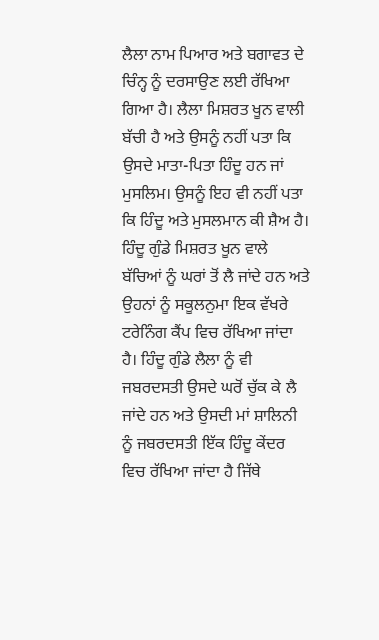ਲੈਲਾ ਨਾਮ ਪਿਆਰ ਅਤੇ ਬਗਾਵਤ ਦੇ ਚਿੰਨ੍ਹ ਨੂੰ ਦਰਸਾਉਣ ਲਈ ਰੱਖਿਆ ਗਿਆ ਹੈ। ਲੈਲਾ ਮਿਸ਼ਰਤ ਖੂਨ ਵਾਲੀ ਬੱਚੀ ਹੈ ਅਤੇ ਉਸਨੂੰ ਨਹੀਂ ਪਤਾ ਕਿ ਉਸਦੇ ਮਾਤਾ-ਪਿਤਾ ਹਿੰਦੂ ਹਨ ਜਾਂ ਮੁਸਲਿਮ। ਉਸਨੂੰ ਇਹ ਵੀ ਨਹੀਂ ਪਤਾ ਕਿ ਹਿੰਦੂ ਅਤੇ ਮੁਸਲਮਾਨ ਕੀ ਸ਼ੈਅ ਹੈ। ਹਿੰਦੂ ਗੁੰਡੇ ਮਿਸ਼ਰਤ ਖੂਨ ਵਾਲੇ ਬੱਚਿਆਂ ਨੂੰ ਘਰਾਂ ਤੋਂ ਲੈ ਜਾਂਦੇ ਹਨ ਅਤੇ ਉਹਨਾਂ ਨੂੰ ਸਕੂਲਨੁਮਾ ਇਕ ਵੱਖਰੇ ਟਰੇਨਿੰਗ ਕੈਂਪ ਵਿਚ ਰੱਖਿਆ ਜਾਂਦਾ ਹੈ। ਹਿੰਦੂ ਗੁੰਡੇ ਲੈਲਾ ਨੂੰ ਵੀ ਜਬਰਦਸਤੀ ਉਸਦੇ ਘਰੋਂ ਚੁੱਕ ਕੇ ਲੈ ਜਾਂਦੇ ਹਨ ਅਤੇ ਉਸਦੀ ਮਾਂ ਸ਼ਾਲਿਨੀ ਨੂੰ ਜਬਰਦਸਤੀ ਇੱਕ ਹਿੰਦੂ ਕੇਂਦਰ ਵਿਚ ਰੱਖਿਆ ਜਾਂਦਾ ਹੈ ਜਿੱਥੇ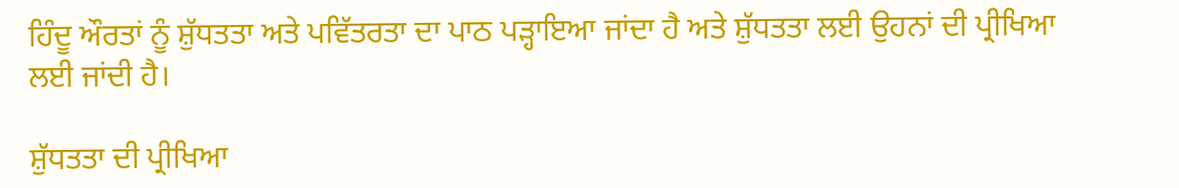ਹਿੰਦੂ ਔਰਤਾਂ ਨੂੰ ਸ਼ੁੱਧਤਤਾ ਅਤੇ ਪਵਿੱਤਰਤਾ ਦਾ ਪਾਠ ਪੜ੍ਹਾਇਆ ਜਾਂਦਾ ਹੈ ਅਤੇ ਸ਼ੁੱਧਤਤਾ ਲਈ ਉਹਨਾਂ ਦੀ ਪ੍ਰੀਖਿਆ ਲਈ ਜਾਂਦੀ ਹੈ।

ਸ਼ੁੱਧਤਤਾ ਦੀ ਪ੍ਰੀਖਿਆ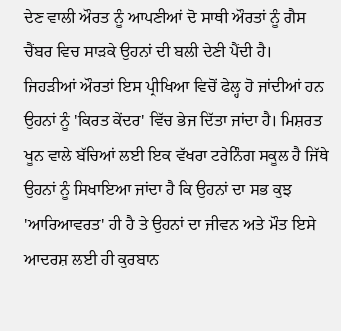ਦੇਣ ਵਾਲੀ ਔਰਤ ਨੂੰ ਆਪਣੀਆਂ ਦੋ ਸਾਥੀ ਔਰਤਾਂ ਨੂੰ ਗੈਸ ਚੈਂਬਰ ਵਿਚ ਸਾੜਕੇ ਉਹਨਾਂ ਦੀ ਬਲੀ ਦੇਣੀ ਪੈਂਦੀ ਹੈ।  ਜਿਹੜੀਆਂ ਔਰਤਾਂ ਇਸ ਪ੍ਰੀਖਿਆ ਵਿਚੋਂ ਫੇਲ੍ਹ ਹੋ ਜਾਂਦੀਆਂ ਹਨ ਉਹਨਾਂ ਨੂੰ 'ਕਿਰਤ ਕੇਂਦਰ' ਵਿੱਚ ਭੇਜ ਦਿੱਤਾ ਜਾਂਦਾ ਹੈ। ਮਿਸ਼ਰਤ ਖੂਨ ਵਾਲੇ ਬੱਚਿਆਂ ਲਈ ਇਕ ਵੱਖਰਾ ਟਰੇਨਿੰਗ ਸਕੂਲ ਹੈ ਜਿੱਥੇ ਉਹਨਾਂ ਨੂੰ ਸਿਖਾਇਆ ਜਾਂਦਾ ਹੈ ਕਿ ਉਹਨਾਂ ਦਾ ਸਭ ਕੁਝ 'ਆਰਿਆਵਰਤ' ਹੀ ਹੈ ਤੇ ਉਹਨਾਂ ਦਾ ਜੀਵਨ ਅਤੇ ਮੌਤ ਇਸੇ ਆਦਰਸ਼ ਲਈ ਹੀ ਕੁਰਬਾਨ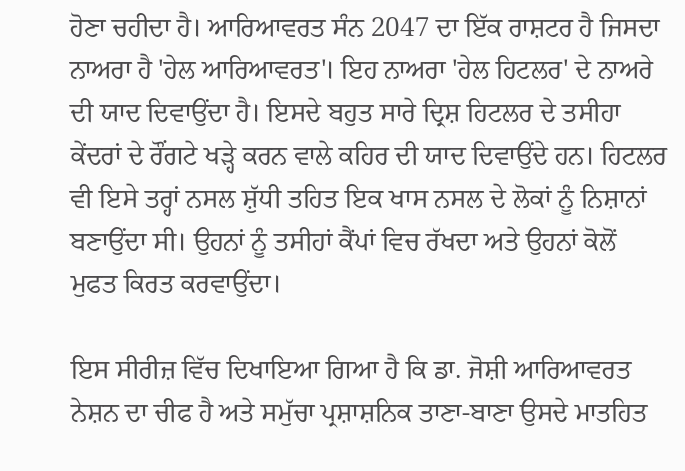ਹੋਣਾ ਚਹੀਦਾ ਹੈ। ਆਰਿਆਵਰਤ ਸੰਨ 2047 ਦਾ ਇੱਕ ਰਾਸ਼ਟਰ ਹੈ ਜਿਸਦਾ ਨਾਅਰਾ ਹੈ 'ਹੇਲ ਆਰਿਆਵਰਤ'। ਇਹ ਨਾਅਰਾ 'ਹੇਲ ਹਿਟਲਰ' ਦੇ ਨਾਅਰੇ ਦੀ ਯਾਦ ਦਿਵਾਉਂਦਾ ਹੈ। ਇਸਦੇ ਬਹੁਤ ਸਾਰੇ ਦ੍ਰਿਸ਼ ਹਿਟਲਰ ਦੇ ਤਸੀਹਾ ਕੇਂਦਰਾਂ ਦੇ ਰੌਂਗਟੇ ਖੜ੍ਹੇ ਕਰਨ ਵਾਲੇ ਕਹਿਰ ਦੀ ਯਾਦ ਦਿਵਾਉਂਦੇ ਹਨ। ਹਿਟਲਰ ਵੀ ਇਸੇ ਤਰ੍ਹਾਂ ਨਸਲ ਸ਼ੁੱਧੀ ਤਹਿਤ ਇਕ ਖਾਸ ਨਸਲ ਦੇ ਲੋਕਾਂ ਨੂੰ ਨਿਸ਼ਾਨਾਂ ਬਣਾਉਂਦਾ ਸੀ। ਉਹਨਾਂ ਨੂੰ ਤਸੀਹਾਂ ਕੈਂਪਾਂ ਵਿਚ ਰੱਖਦਾ ਅਤੇ ਉਹਨਾਂ ਕੋਲੋਂ ਮੁਫਤ ਕਿਰਤ ਕਰਵਾਉਂਦਾ।

ਇਸ ਸੀਰੀਜ਼ ਵਿੱਚ ਦਿਖਾਇਆ ਗਿਆ ਹੈ ਕਿ ਡਾ. ਜੋਸ਼ੀ ਆਰਿਆਵਰਤ ਨੇਸ਼ਨ ਦਾ ਚੀਫ ਹੈ ਅਤੇ ਸਮੁੱਚਾ ਪ੍ਰਸ਼ਾਸ਼ਨਿਕ ਤਾਣਾ-ਬਾਣਾ ਉਸਦੇ ਮਾਤਹਿਤ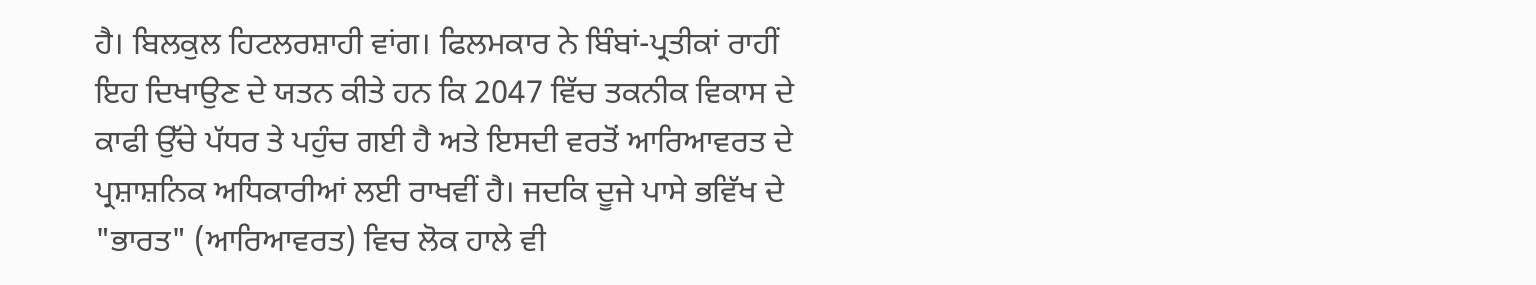ਹੈ। ਬਿਲਕੁਲ ਹਿਟਲਰਸ਼ਾਹੀ ਵਾਂਗ। ਫਿਲਮਕਾਰ ਨੇ ਬਿੰਬਾਂ-ਪ੍ਰਤੀਕਾਂ ਰਾਹੀਂ ਇਹ ਦਿਖਾਉਣ ਦੇ ਯਤਨ ਕੀਤੇ ਹਨ ਕਿ 2047 ਵਿੱਚ ਤਕਨੀਕ ਵਿਕਾਸ ਦੇ ਕਾਫੀ ਉੱਚੇ ਪੱਧਰ ਤੇ ਪਹੁੰਚ ਗਈ ਹੈ ਅਤੇ ਇਸਦੀ ਵਰਤੋਂ ਆਰਿਆਵਰਤ ਦੇ ਪ੍ਰਸ਼ਾਸ਼ਨਿਕ ਅਧਿਕਾਰੀਆਂ ਲਈ ਰਾਖਵੀਂ ਹੈ। ਜਦਕਿ ਦੂਜੇ ਪਾਸੇ ਭਵਿੱਖ ਦੇ "ਭਾਰਤ" (ਆਰਿਆਵਰਤ) ਵਿਚ ਲੋਕ ਹਾਲੇ ਵੀ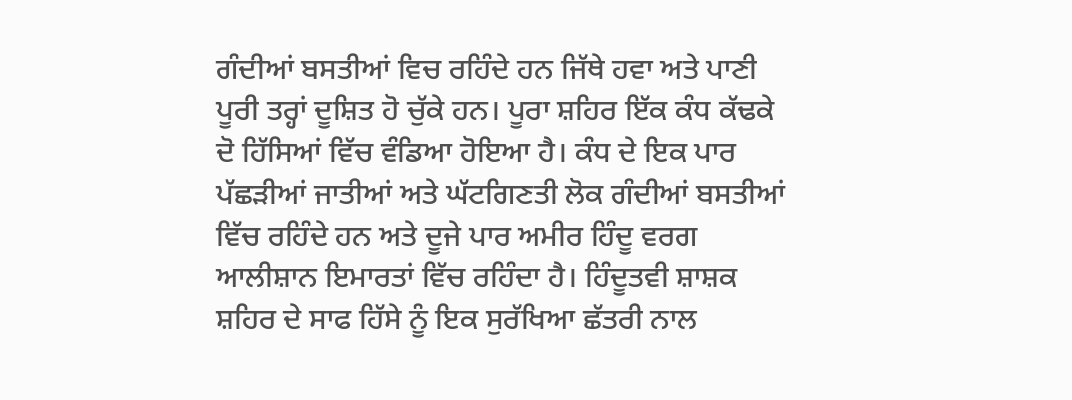ਗੰਦੀਆਂ ਬਸਤੀਆਂ ਵਿਚ ਰਹਿੰਦੇ ਹਨ ਜਿੱਥੇ ਹਵਾ ਅਤੇ ਪਾਣੀ ਪੂਰੀ ਤਰ੍ਹਾਂ ਦੂਸ਼ਿਤ ਹੋ ਚੁੱਕੇ ਹਨ। ਪੂਰਾ ਸ਼ਹਿਰ ਇੱਕ ਕੰਧ ਕੱਢਕੇ ਦੋ ਹਿੱਸਿਆਂ ਵਿੱਚ ਵੰਡਿਆ ਹੋਇਆ ਹੈ। ਕੰਧ ਦੇ ਇਕ ਪਾਰ ਪੱਛੜੀਆਂ ਜਾਤੀਆਂ ਅਤੇ ਘੱਟਗਿਣਤੀ ਲੋਕ ਗੰਦੀਆਂ ਬਸਤੀਆਂ ਵਿੱਚ ਰਹਿੰਦੇ ਹਨ ਅਤੇ ਦੂਜੇ ਪਾਰ ਅਮੀਰ ਹਿੰਦੂ ਵਰਗ ਆਲੀਸ਼ਾਨ ਇਮਾਰਤਾਂ ਵਿੱਚ ਰਹਿੰਦਾ ਹੈ। ਹਿੰਦੂਤਵੀ ਸ਼ਾਸ਼ਕ ਸ਼ਹਿਰ ਦੇ ਸਾਫ ਹਿੱਸੇ ਨੂੰ ਇਕ ਸੁਰੱਖਿਆ ਛੱਤਰੀ ਨਾਲ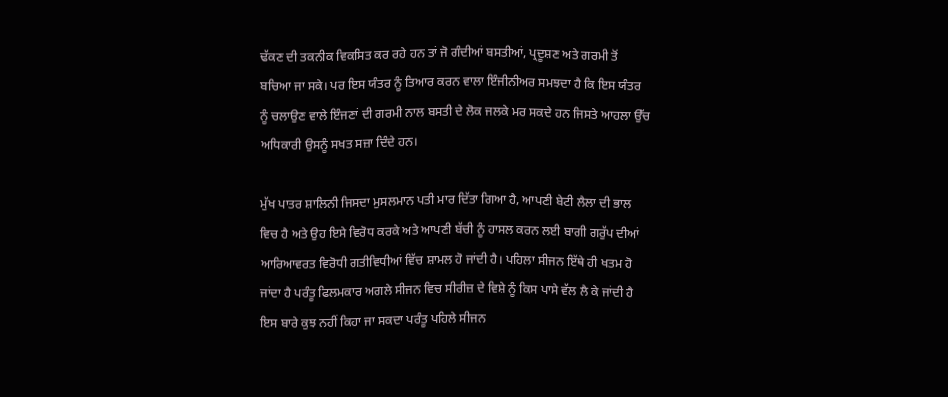ਢੱਕਣ ਦੀ ਤਕਨੀਕ ਵਿਕਸਿਤ ਕਰ ਰਹੇ ਹਨ ਤਾਂ ਜੋ ਗੰਦੀਆਂ ਬਸਤੀਆਂ, ਪ੍ਰਦੂਸ਼ਣ ਅਤੇ ਗਰਮੀ ਤੋਂ ਬਚਿਆ ਜਾ ਸਕੇ। ਪਰ ਇਸ ਯੰਤਰ ਨੂੰ ਤਿਆਰ ਕਰਨ ਵਾਲਾ ਇੰਜੀਨੀਅਰ ਸਮਝਦਾ ਹੈ ਕਿ ਇਸ ਯੰਤਰ ਨੂੰ ਚਲਾਉਣ ਵਾਲੇ ਇੰਜਣਾਂ ਦੀ ਗਰਮੀ ਨਾਲ ਬਸਤੀ ਦੇ ਲੋਕ ਜਲਕੇ ਮਰ ਸਕਦੇ ਹਨ ਜਿਸਤੇ ਆਹਲਾ ਉੱਚ ਅਧਿਕਾਰੀ ਉਸਨੂੰ ਸਖਤ ਸਜ਼ਾ ਦਿੰਦੇ ਹਨ।

ਮੁੱਖ ਪਾਤਰ ਸ਼ਾਲਿਨੀ ਜਿਸਦਾ ਮੁਸਲਮਾਨ ਪਤੀ ਮਾਰ ਦਿੱਤਾ ਗਿਆ ਹੈ, ਆਪਣੀ ਬੇਟੀ ਲੈਲਾ ਦੀ ਭਾਲ ਵਿਚ ਹੈ ਅਤੇ ਉਹ ਇਸੇ ਵਿਰੋਧ ਕਰਕੇ ਅਤੇ ਆਪਣੀ ਬੱਚੀ ਨੂੰ ਹਾਸਲ ਕਰਨ ਲਈ ਬਾਗੀ ਗਰੁੱਪ ਦੀਆਂ ਆਰਿਆਵਰਤ ਵਿਰੋਧੀ ਗਤੀਵਿਧੀਆਂ ਵਿੱਚ ਸ਼ਾਮਲ ਹੋ ਜਾਂਦੀ ਹੈ। ਪਹਿਲਾ ਸੀਜਨ ਇੱਥੇ ਹੀ ਖਤਮ ਹੋ ਜਾਂਦਾ ਹੈ ਪਰੰਤੂ ਫਿਲਮਕਾਰ ਅਗਲੇ ਸੀਜਨ ਵਿਚ ਸੀਰੀਜ਼ ਦੇ ਵਿਸ਼ੇ ਨੂੰ ਕਿਸ ਪਾਸੇ ਵੱਲ ਲੈ ਕੇ ਜਾਂਦੀ ਹੈ ਇਸ ਬਾਰੇ ਕੁਝ ਨਹੀਂ ਕਿਹਾ ਜਾ ਸਕਦਾ ਪਰੰਤੂ ਪਹਿਲੇ ਸੀਜਨ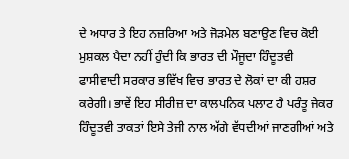ਦੇ ਅਧਾਰ ਤੇ ਇਹ ਨਜ਼ਰਿਆ ਅਤੇ ਜੋੜਮੇਲ ਬਣਾਉਣ ਵਿਚ ਕੋਈ ਮੁਸ਼ਕਲ ਪੈਦਾ ਨਹੀਂ ਹੁੰਦੀ ਕਿ ਭਾਰਤ ਦੀ ਮੌਜੂਦਾ ਹਿੰਦੂਤਵੀ ਫਾਸੀਵਾਦੀ ਸਰਕਾਰ ਭਵਿੱਖ ਵਿਚ ਭਾਰਤ ਦੇ ਲੋਕਾਂ ਦਾ ਕੀ ਹਸ਼ਰ ਕਰੇਗੀ। ਭਾਵੇਂ ਇਹ ਸੀਰੀਜ਼ ਦਾ ਕਾਲਪਨਿਕ ਪਲਾਟ ਹੈ ਪਰੰਤੂ ਜੇਕਰ ਹਿੰਦੂਤਵੀ ਤਾਕਤਾਂ ਇਸੇ ਤੇਜੀ ਨਾਲ ਅੱਗੇ ਵੱਧਦੀਆਂ ਜਾਣਗੀਆਂ ਅਤੇ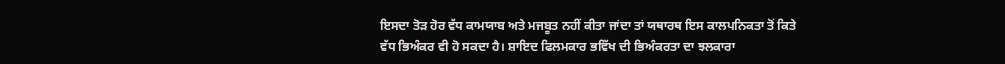ਇਸਦਾ ਤੋੜ ਹੋਰ ਵੱਧ ਕਾਮਯਾਬ ਅਤੇ ਮਜਬੂਤ ਨਹੀਂ ਕੀਤਾ ਜਾਂਦਾ ਤਾਂ ਯਥਾਰਥ ਇਸ ਕਾਲਪਨਿਕਤਾ ਤੋਂ ਕਿਤੇ ਵੱਧ ਭਿਅੰਕਰ ਵੀ ਹੋ ਸਕਦਾ ਹੈ। ਸ਼ਾਇਦ ਫਿਲਮਕਾਰ ਭਵਿੱਖ ਦੀ ਭਿਅੰਕਰਤਾ ਦਾ ਝਲਕਾਰਾ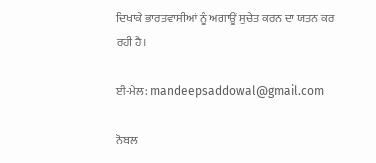ਦਿਖਾਕੇ ਭਾਰਤਵਾਸੀਆਂ ਨੂੰ ਅਗਾਊਂ ਸੁਚੇਤ ਕਰਨ ਦਾ ਯਤਨ ਕਰ ਰਹੀ ਹੈ।

ਈ-ਮੇਲ: mandeepsaddowal@gmail.com

ਨੋਬਲ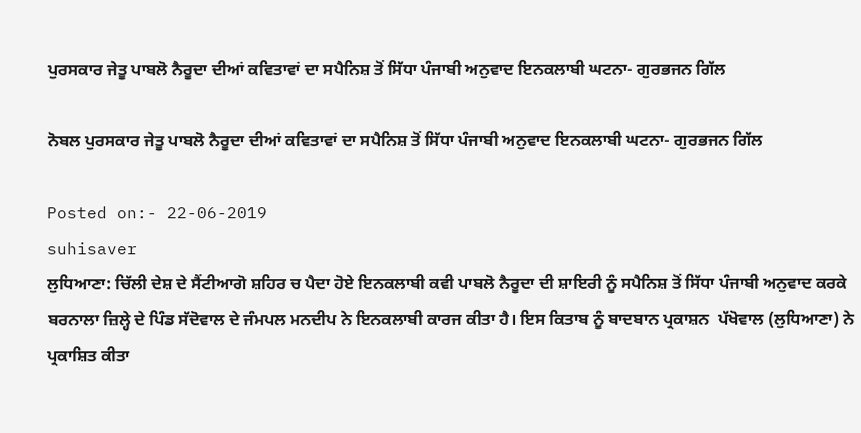ਪੁਰਸਕਾਰ ਜੇਤੂ ਪਾਬਲੋ ਨੈਰੂਦਾ ਦੀਆਂ ਕਵਿਤਾਵਾਂ ਦਾ ਸਪੈਨਿਸ਼ ਤੋਂ ਸਿੱਧਾ ਪੰਜਾਬੀ ਅਨੁਵਾਦ ਇਨਕਲਾਬੀ ਘਟਨਾ- ਗੁਰਭਜਨ ਗਿੱਲ

ਨੋਬਲ ਪੁਰਸਕਾਰ ਜੇਤੂ ਪਾਬਲੋ ਨੈਰੂਦਾ ਦੀਆਂ ਕਵਿਤਾਵਾਂ ਦਾ ਸਪੈਨਿਸ਼ ਤੋਂ ਸਿੱਧਾ ਪੰਜਾਬੀ ਅਨੁਵਾਦ ਇਨਕਲਾਬੀ ਘਟਨਾ- ਗੁਰਭਜਨ ਗਿੱਲ

Posted on:- 22-06-2019
suhisaver
ਲੁਧਿਆਣਾ: ਚਿੱਲੀ ਦੇਸ਼ ਦੇ ਸੈਂਟੀਆਗੋ ਸ਼ਹਿਰ ਚ ਪੈਦਾ ਹੋਏ ਇਨਕਲਾਬੀ ਕਵੀ ਪਾਬਲੋ ਨੈਰੂਦਾ ਦੀ ਸ਼ਾਇਰੀ ਨੂੰ ਸਪੈਨਿਸ਼ ਤੋਂ ਸਿੱਧਾ ਪੰਜਾਬੀ ਅਨੁਵਾਦ ਕਰਕੇ ਬਰਨਾਲਾ ਜ਼ਿਲ੍ਹੇ ਦੇ ਪਿੰਡ ਸੱਦੋਵਾਲ ਦੇ ਜੰਮਪਲ ਮਨਦੀਪ ਨੇ ਇਨਕਲਾਬੀ ਕਾਰਜ ਕੀਤਾ ਹੈ। ਇਸ ਕਿਤਾਬ ਨੂੰ ਬਾਦਬਾਨ ਪ੍ਰਕਾਸ਼ਨ  ਪੱਖੋਵਾਲ (ਲੁਧਿਆਣਾ) ਨੇ ਪ੍ਰਕਾਸ਼ਿਤ ਕੀਤਾ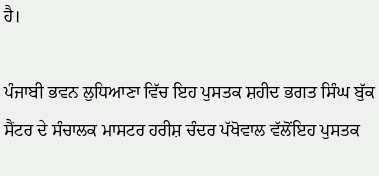ਹੈ।

ਪੰਜਾਬੀ ਭਵਨ ਲੁਧਿਆਣਾ ਵਿੱਚ ਇਹ ਪੁਸਤਕ ਸ਼ਹੀਦ ਭਗਤ ਸਿੰਘ ਬੁੱਕ ਸੈਂਟਰ ਦੇ ਸੰਚਾਲਕ ਮਾਸਟਰ ਹਰੀਸ਼ ਚੰਦਰ ਪੱਖੋਵਾਲ ਵੱਲੋਂਇਹ ਪੁਸਤਕ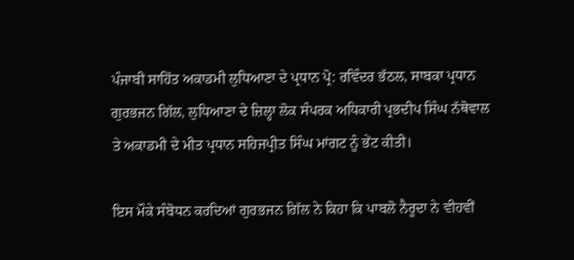ਪੰਜਾਬੀ ਸਾਹਿੱਤ ਅਕਾਡਮੀ ਲੁਧਿਆਣਾ ਦੇ ਪ੍ਰਧਾਨ ਪ੍ਰੋ: ਰਵਿੰਦਰ ਭੱਠਲ, ਸਾਬਕਾ ਪ੍ਰਧਾਨ ਗੁਰਭਜਨ ਗਿੱਲ, ਲੁਧਿਆਣਾ ਦੇ ਜ਼ਿਲ੍ਹਾ ਲੋਕ ਸੰਪਰਕ ਅਧਿਕਾਰੀ ਪ੍ਰਭਦੀਪ ਸਿੰਘ ਨੱਥੋਵਾਲ ਤੇ ਅਕਾਡਮੀ ਦੇ ਮੀਤ ਪ੍ਰਧਾਨ ਸਹਿਜਪ੍ਰੀਤ ਸਿੰਘ ਮਾਂਗਟ ਨੂੰ ਭੇਂਟ ਕੀਤੀ।

ਇਸ ਮੌਕੇ ਸੰਬੋਧਨ ਕਰਦਿਆਂ ਗੁਰਭਜਨ ਗਿੱਲ ਨੇ ਕਿਹਾ ਕਿ ਪਾਬਲੋ ਨੈਰੂਦਾ ਨੇ ਵੀਹਵੀਂ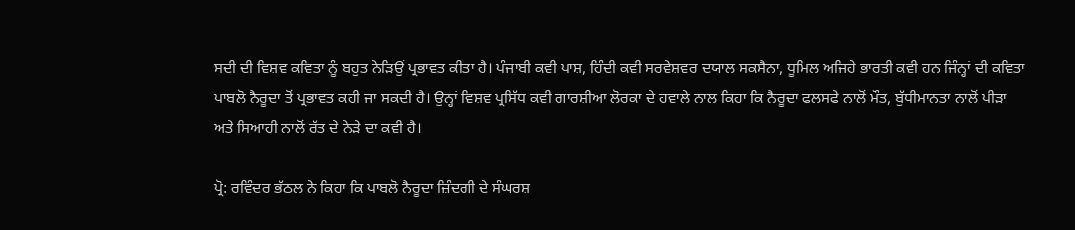ਸਦੀ ਦੀ ਵਿਸ਼ਵ ਕਵਿਤਾ ਨੂੰ ਬਹੁਤ ਨੇੜਿਉਂ ਪ੍ਰਭਾਵਤ ਕੀਤਾ ਹੈ। ਪੰਜਾਬੀ ਕਵੀ ਪਾਸ਼, ਹਿੰਦੀ ਕਵੀ ਸਰਵੇਸ਼ਵਰ ਦਯਾਲ ਸਕਸੈਨਾ, ਧੂਮਿਲ ਅਜਿਹੇ ਭਾਰਤੀ ਕਵੀ ਹਨ ਜਿੰਨ੍ਹਾਂ ਦੀ ਕਵਿਤਾ ਪਾਬਲੋ ਨੈਰੂਦਾ ਤੋਂ ਪ੍ਰਭਾਵਤ ਕਹੀ ਜਾ ਸਕਦੀ ਹੈ। ਉਨ੍ਹਾਂ ਵਿਸ਼ਵ ਪ੍ਰਸਿੱਧ ਕਵੀ ਗਾਰਸ਼ੀਆ ਲੋਰਕਾ ਦੇ ਹਵਾਲੇ ਨਾਲ ਕਿਹਾ ਕਿ ਨੈਰੂਦਾ ਫਲਸਫੇ ਨਾਲੋਂ ਮੌਤ, ਬੁੱਧੀਮਾਨਤਾ ਨਾਲੋਂ ਪੀੜਾ ਅਤੇ ਸਿਆਹੀ ਨਾਲੋਂ ਰੱਤ ਦੇ ਨੇੜੇ ਦਾ ਕਵੀ ਹੈ।

ਪ੍ਰੋ: ਰਵਿੰਦਰ ਭੱਠਲ ਨੇ ਕਿਹਾ ਕਿ ਪਾਬਲੋ ਨੈਰੂਦਾ ਜ਼ਿੰਦਗੀ ਦੇ ਸੰਘਰਸ਼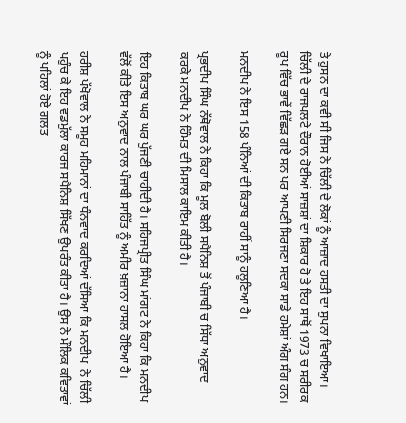ਤੇ ਹੁਸਨ ਦਾ ਕਵੀ ਸੀ ਜਿਸ ਨੇ ਚਿੱਲੀ ਦੇ ਲੋਕਾਂ ਨੂੰ ਆਜ਼ਾਦ ਹਸਤੀ ਦਾ ਸੁਪਨਾ ਵਿਖਾਇਆ। ਚਿੱਲੀ ਦੇ ਰਾਜਪਲਟੇ ਦੌਰਾਨ ਹੋਈਆਂ ਸਾਜ਼ਸ਼ਾਂ ਦਾ ਸ਼ਿਕਾਰ ਹੋ ਤੇ ਇਹ ਸਾਥੋਂ 1973 ਚ ਸਰੀਰਕ ਰੂਪ ਵਿੱਚ ਭਾਵੇਂ ਵਿੱਛੜ ਗਏ ਸਨ ਪਰ ਆਪਣੀ ਸਿਰਜਣਾ ਸਦਕਾ ਸਾਡੇ ਹਮੇਸ਼ਾਂ ਅੰਗ ਸੰਗ ਹਨ।

ਮਨਦੀਪ ਨੇ ਇਸ 158 ਪੰਨਿਆਂ ਦੀ ਕਿਤਾਬ ਰਾਹੀਂ ਸਾਨੂੰ ਹਲੂਣਿਆ ਹੈ।

ਪ੍ਰਭਦੀਪ ਸਿੰਘ ਨੱਥੋਵਾਲ ਨੇ ਕਿਹਾ ਕਿ ਮੂਲ ਬੋਲੀ ਸਪੈਨਿਸ਼ ਤੋਂ ਪੰਜਾਬੀ ਚ ਸਿੱਧਾ ਅਨੁਵਾਦ ਕਰਕੇ ਮਨਦੀਪ ਨੇ ਹਿੰਮਤ ਦੀ ਮਿਸਾਲ ਕਾਇਮ ਕੀਤੀ ਹੈ।

ਇਹ ਕਿਤਾਬ ਘਰ ਘਰ ਪੁੱਜਣੀ ਚਾਹੀਦੀ ਹੈ। ਸਹਿਜਪ੍ਰੀਤ ਸਿੰਘ ਮਾਂਗਟ ਨੇ ਕਿਹਾ ਕਿ ਮਨਦੀਪ ਵੱਲੋਂ ਕੀਤੇ ਇਸ ਅਨੁਵਾਦ ਨਾਲ ਪੰਜਾਬੀ ਸਾਹਿੱਤ ਨੂੰ ਅਮੀਰ ਖ਼ਜ਼ਾਨਾ ਹਾਸਲ ਹੋਇਆ ਹੈ।

ਹਰੀਸ਼ ਪੱਖੋਵਾਲ ਨੇ ਸਮੂਹ ਮਹਿਮਾਨਾਂ ਦਾ ਧੰਨਵਾਦ ਕਰਦਿਆਂ ਦੱਸਿਆ ਕਿ ਮਨਦੀਪ  ਨੇ ਚਿੱਲੀ ਪਹੁੰਚ ਕੇ ਇਹ ਵਡਮੁੱਲਾ ਕਾਰਜ ਸਪੈਨਿਸ਼ ਸਿੱਖਣ ਉਪਰੰਤ ਕੀਤਾ ਹੈ। ਉਸ ਨੇ ਮੌਲਿਕ ਕਵਿਤਾਵਾਂ ਨੂੰ ਪਹਿਲਾਂ ਹੋਏ ਗਲਤ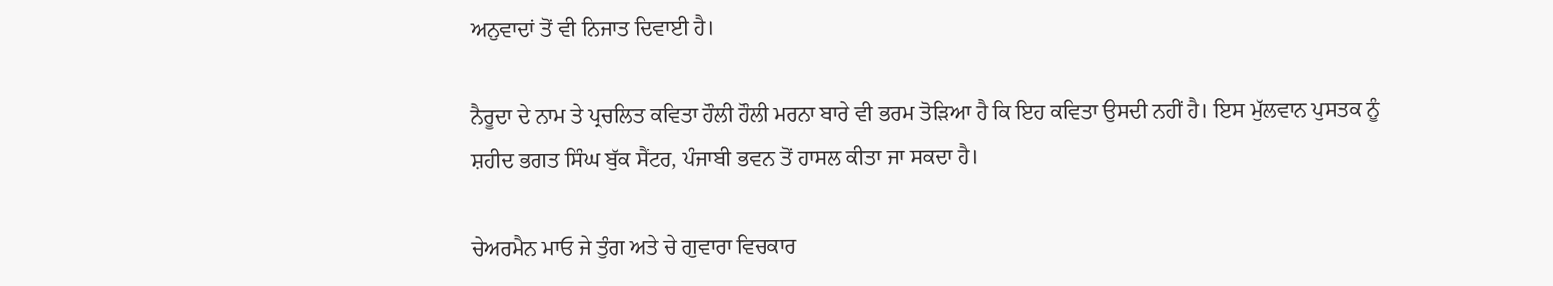ਅਨੁਵਾਦਾਂ ਤੋਂ ਵੀ ਨਿਜਾਤ ਦਿਵਾਈ ਹੈ।

ਨੈਰੂਦਾ ਦੇ ਨਾਮ ਤੇ ਪ੍ਰਚਲਿਤ ਕਵਿਤਾ ਹੌਲੀ ਹੌਲੀ ਮਰਨਾ ਬਾਰੇ ਵੀ ਭਰਮ ਤੋੜਿਆ ਹੈ ਕਿ ਇਹ ਕਵਿਤਾ ਉਸਦੀ ਨਹੀਂ ਹੈ। ਇਸ ਮੁੱਲਵਾਨ ਪੁਸਤਕ ਨੂੰ ਸ਼ਹੀਦ ਭਗਤ ਸਿੰਘ ਬੁੱਕ ਸੈਂਟਰ, ਪੰਜਾਬੀ ਭਵਨ ਤੋਂ ਹਾਸਲ ਕੀਤਾ ਜਾ ਸਕਦਾ ਹੈ।

ਚੇਅਰਮੈਨ ਮਾਓ ਜੇ ਤੁੰਗ ਅਤੇ ਚੇ ਗੁਵਾਰਾ ਵਿਚਕਾਰ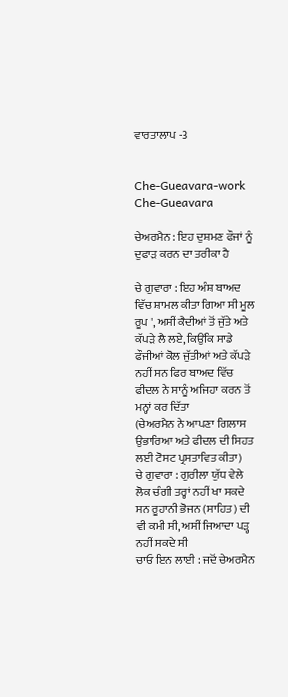ਵਾਰਤਾਲਾਪ -3


Che-Gueavara-work
Che-Gueavara

ਚੇਅਰਮੈਨ : ਇਹ ਦੁਸ਼ਮਣ ਫੌਜਾਂ ਨੂੰ ਦੁਫਾੜ ਕਰਨ ਦਾ ਤਰੀਕਾ ਹੈ

ਚੇ ਗੁਵਾਰਾ : ਇਹ ਅੰਸ਼ ਬਾਅਦ ਵਿੱਚ ਸ਼ਾਮਲ ਕੀਤਾ ਗਿਆ ਸੀ ਮੂਲ ਰੂਪ ', ਅਸੀਂ ਕੈਦੀਆਂ ਤੋਂ ਜੁੱਤੇ ਅਤੇ ਕੱਪੜੇ ਲੈ ਲਏ, ਕਿਉਂਕਿ ਸਾਡੇ ਫੌਜੀਆਂ ਕੋਲ ਜੁੱਤੀਆਂ ਅਤੇ ਕੱਪੜੇ ਨਹੀਂ ਸਨ ਫਿਰ ਬਾਅਦ ਵਿੱਚ ਫੀਦਲ ਨੇ ਸਾਨੂੰ ਅਜਿਹਾ ਕਰਨ ਤੋਂ ਮਨ੍ਹਾਂ ਕਰ ਦਿੱਤਾ
(ਚੇਅਰਮੈਨ ਨੇ ਆਪਣਾ ਗਿਲਾਸ ਉਭਾਰਿਆ ਅਤੇ ਫੀਦਲ ਦੀ ਸਿਹਤ ਲਈ ਟੋਸਟ ਪ੍ਰਸਤਾਵਿਤ ਕੀਤਾ)
ਚੇ ਗੁਵਾਰਾ : ਗੁਰੀਲਾ ਯੁੱਧ ਵੇਲੇ ਲੋਕ ਚੰਗੀ ਤਰ੍ਹਾਂ ਨਹੀਂ ਖਾ ਸਕਦੇ ਸਨ ਰੂਹਾਨੀ ਭੋਜਨ (ਸਾਹਿਤ) ਦੀ ਵੀ ਕਮੀ ਸੀ, ਅਸੀਂ ਜਿਆਦਾ ਪੜ੍ਹ ਨਹੀਂ ਸਕਦੇ ਸੀ
ਚਾਓ ਇਨ ਲਾਈ : ਜਦੋਂ ਚੇਅਰਮੈਨ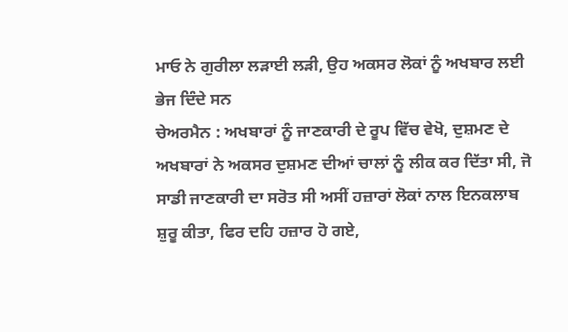ਮਾਓ ਨੇ ਗੁਰੀਲਾ ਲੜਾਈ ਲੜੀ, ਉਹ ਅਕਸਰ ਲੋਕਾਂ ਨੂੰ ਅਖਬਾਰ ਲਈ ਭੇਜ ਦਿੰਦੇ ਸਨ
ਚੇਅਰਮੈਨ : ਅਖਬਾਰਾਂ ਨੂੰ ਜਾਣਕਾਰੀ ਦੇ ਰੂਪ ਵਿੱਚ ਵੇਖੋ, ਦੁਸ਼ਮਣ ਦੇ ਅਖਬਾਰਾਂ ਨੇ ਅਕਸਰ ਦੁਸ਼ਮਣ ਦੀਆਂ ਚਾਲਾਂ ਨੂੰ ਲੀਕ ਕਰ ਦਿੱਤਾ ਸੀ, ਜੋ ਸਾਡੀ ਜਾਣਕਾਰੀ ਦਾ ਸਰੋਤ ਸੀ ਅਸੀਂ ਹਜ਼ਾਰਾਂ ਲੋਕਾਂ ਨਾਲ ਇਨਕਲਾਬ ਸ਼ੁਰੂ ਕੀਤਾ, ਫਿਰ ਦਹਿ ਹਜ਼ਾਰ ਹੋ ਗਏ,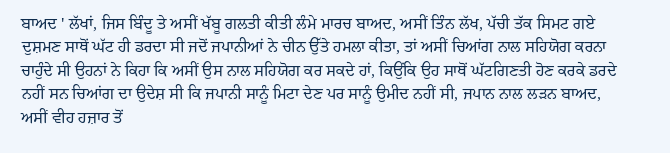ਬਾਅਦ ' ਲੱਖਾਂ, ਜਿਸ ਬਿੰਦੂ ਤੇ ਅਸੀਂ ਖੱਬੂ ਗਲਤੀ ਕੀਤੀ ਲੰਮੇ ਮਾਰਚ ਬਾਅਦ, ਅਸੀਂ ਤਿੰਨ ਲੱਖ, ਪੱਚੀ ਤੱਕ ਸਿਮਟ ਗਏ ਦੁਸ਼ਮਣ ਸਾਥੋਂ ਘੱਟ ਹੀ ਡਰਦਾ ਸੀ ਜਦੋਂ ਜਪਾਨੀਆਂ ਨੇ ਚੀਨ ਉੱਤੇ ਹਮਲਾ ਕੀਤਾ, ਤਾਂ ਅਸੀਂ ਚਿਆਂਗ ਨਾਲ ਸਹਿਯੋਗ ਕਰਨਾ ਚਾਹੁੰਦੇ ਸੀ ਉਹਨਾਂ ਨੇ ਕਿਹਾ ਕਿ ਅਸੀਂ ਉਸ ਨਾਲ ਸਹਿਯੋਗ ਕਰ ਸਕਦੇ ਹਾਂ, ਕਿਉਂਕਿ ਉਹ ਸਾਥੋਂ ਘੱਟਗਿਣਤੀ ਹੋਣ ਕਰਕੇ ਡਰਦੇ ਨਹੀਂ ਸਨ ਚਿਆਂਗ ਦਾ ਉਦੇਸ਼ ਸੀ ਕਿ ਜਪਾਨੀ ਸਾਨੂੰ ਮਿਟਾ ਦੇਣ ਪਰ ਸਾਨੂੰ ਉਮੀਦ ਨਹੀਂ ਸੀ, ਜਪਾਨ ਨਾਲ ਲੜਨ ਬਾਅਦ, ਅਸੀਂ ਵੀਹ ਹਜ਼ਾਰ ਤੋਂ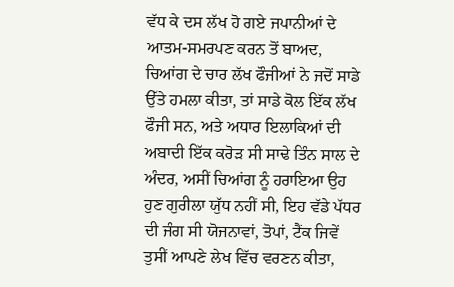ਵੱਧ ਕੇ ਦਸ ਲੱਖ ਹੋ ਗਏ ਜਪਾਨੀਆਂ ਦੇ ਆਤਮ-ਸਮਰਪਣ ਕਰਨ ਤੋਂ ਬਾਅਦ, ਚਿਆਂਗ ਦੇ ਚਾਰ ਲੱਖ ਫੌਜੀਆਂ ਨੇ ਜਦੋਂ ਸਾਡੇ ਉੱਤੇ ਹਮਲਾ ਕੀਤਾ, ਤਾਂ ਸਾਡੇ ਕੋਲ ਇੱਕ ਲੱਖ ਫੌਜੀ ਸਨ, ਅਤੇ ਅਧਾਰ ਇਲਾਕਿਆਂ ਦੀ ਅਬਾਦੀ ਇੱਕ ਕਰੋੜ ਸੀ ਸਾਢੇ ਤਿੰਨ ਸਾਲ ਦੇ ਅੰਦਰ, ਅਸੀਂ ਚਿਆਂਗ ਨੂੰ ਹਰਾਇਆ ਉਹ ਹੁਣ ਗੁਰੀਲਾ ਯੁੱਧ ਨਹੀਂ ਸੀ, ਇਹ ਵੱਡੇ ਪੱਧਰ ਦੀ ਜੰਗ ਸੀ ਯੋਜਨਾਵਾਂ, ਤੋਪਾਂ, ਟੈਂਕ ਜਿਵੇਂ ਤੁਸੀਂ ਆਪਣੇ ਲੇਖ ਵਿੱਚ ਵਰਣਨ ਕੀਤਾ,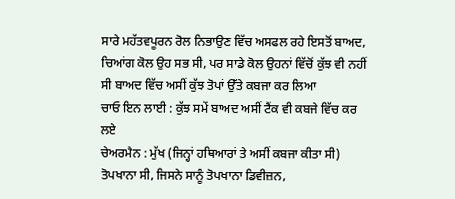ਸਾਰੇ ਮਹੱਤਵਪੂਰਨ ਰੋਲ ਨਿਭਾਉਣ ਵਿੱਚ ਅਸਫਲ ਰਹੇ ਇਸਤੋਂ ਬਾਅਦ, ਚਿਆਂਗ ਕੋਲ ਉਹ ਸਭ ਸੀ, ਪਰ ਸਾਡੇ ਕੋਲ ਉਹਨਾਂ ਵਿੱਚੋਂ ਕੁੱਝ ਵੀ ਨਹੀਂ ਸੀ ਬਾਅਦ ਵਿੱਚ ਅਸੀਂ ਕੁੱਝ ਤੋਪਾਂ ਉੱਤੇ ਕਬਜਾ ਕਰ ਲਿਆ
ਚਾਓ ਇਨ ਲਾਈ : ਕੁੱਝ ਸਮੇਂ ਬਾਅਦ ਅਸੀਂ ਟੈਂਕ ਵੀ ਕਬਜੇ ਵਿੱਚ ਕਰ ਲਏ
ਚੇਅਰਮੈਨ : ਮੁੱਖ (ਜਿਨ੍ਹਾਂ ਹਥਿਆਰਾਂ ਤੇ ਅਸੀਂ ਕਬਜਾ ਕੀਤਾ ਸੀ) ਤੋਪਖਾਨਾ ਸੀ, ਜਿਸਨੇ ਸਾਨੂੰ ਤੋਪਖਾਨਾ ਡਿਵੀਜ਼ਨ,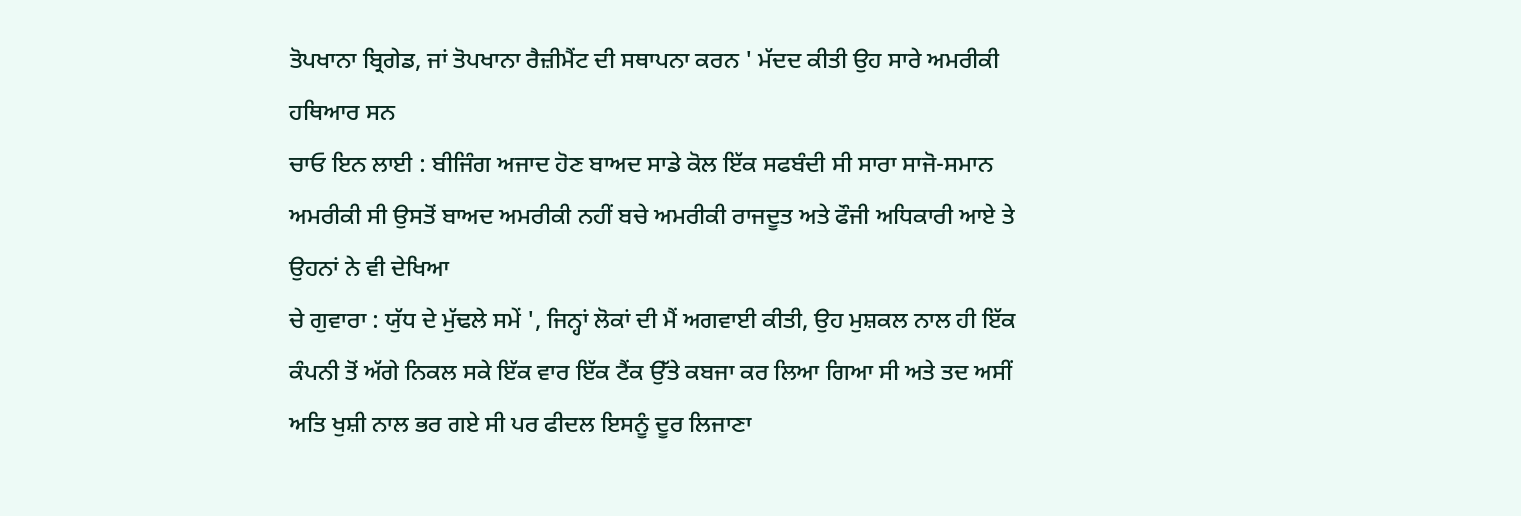ਤੋਪਖਾਨਾ ਬ੍ਰਿਗੇਡ, ਜਾਂ ਤੋਪਖਾਨਾ ਰੈਜ਼ੀਮੈਂਟ ਦੀ ਸਥਾਪਨਾ ਕਰਨ ' ਮੱਦਦ ਕੀਤੀ ਉਹ ਸਾਰੇ ਅਮਰੀਕੀ ਹਥਿਆਰ ਸਨ
ਚਾਓ ਇਨ ਲਾਈ : ਬੀਜਿੰਗ ਅਜਾਦ ਹੋਣ ਬਾਅਦ ਸਾਡੇ ਕੋਲ ਇੱਕ ਸਫਬੰਦੀ ਸੀ ਸਾਰਾ ਸਾਜੋ-ਸਮਾਨ ਅਮਰੀਕੀ ਸੀ ਉਸਤੋਂ ਬਾਅਦ ਅਮਰੀਕੀ ਨਹੀਂ ਬਚੇ ਅਮਰੀਕੀ ਰਾਜਦੂਤ ਅਤੇ ਫੌਜੀ ਅਧਿਕਾਰੀ ਆਏ ਤੇ ਉਹਨਾਂ ਨੇ ਵੀ ਦੇਖਿਆ
ਚੇ ਗੁਵਾਰਾ : ਯੁੱਧ ਦੇ ਮੁੱਢਲੇ ਸਮੇਂ ', ਜਿਨ੍ਹਾਂ ਲੋਕਾਂ ਦੀ ਮੈਂ ਅਗਵਾਈ ਕੀਤੀ, ਉਹ ਮੁਸ਼ਕਲ ਨਾਲ ਹੀ ਇੱਕ ਕੰਪਨੀ ਤੋਂ ਅੱਗੇ ਨਿਕਲ ਸਕੇ ਇੱਕ ਵਾਰ ਇੱਕ ਟੈਂਕ ਉੱਤੇ ਕਬਜਾ ਕਰ ਲਿਆ ਗਿਆ ਸੀ ਅਤੇ ਤਦ ਅਸੀਂ ਅਤਿ ਖੁਸ਼ੀ ਨਾਲ ਭਰ ਗਏ ਸੀ ਪਰ ਫੀਦਲ ਇਸਨੂੰ ਦੂਰ ਲਿਜਾਣਾ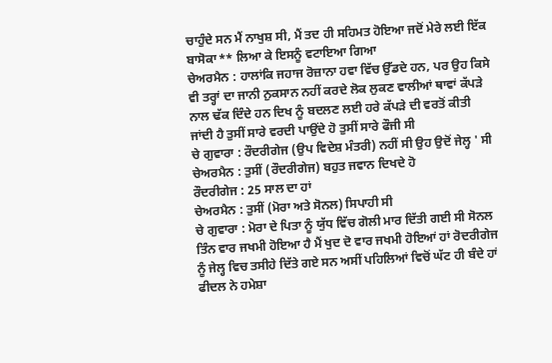ਚਾਹੁੰਦੇ ਸਨ ਮੈਂ ਨਾਖੁਸ਼ ਸੀ, ਮੈਂ ਤਦ ਹੀ ਸਹਿਮਤ ਹੋਇਆ ਜਦੋਂ ਮੇਰੇ ਲਈ ਇੱਕ ਬਾਸੋਕਾ** ਲਿਆ ਕੇ ਇਸਨੂੰ ਵਟਾਇਆ ਗਿਆ
ਚੇਅਰਮੈਨ : ਹਾਲਾਂਕਿ ਜਹਾਜ ਰੋਜ਼ਾਨਾ ਹਵਾ ਵਿੱਚ ਉੱਡਦੇ ਹਨ, ਪਰ ਉਹ ਕਿਸੇ ਵੀ ਤਰ੍ਹਾਂ ਦਾ ਜਾਨੀ ਨੁਕਸਾਨ ਨਹੀਂ ਕਰਦੇ ਲੋਕ ਲੁਕਣ ਵਾਲੀਆਂ ਥਾਵਾਂ ਕੱਪੜੇ ਨਾਲ ਢੱਕ ਦਿੰਦੇ ਹਨ ਦਿਖ ਨੂੰ ਬਦਲਣ ਲਈ ਹਰੇ ਕੱਪੜੇ ਦੀ ਵਰਤੋਂ ਕੀਤੀ ਜਾਂਦੀ ਹੈ ਤੁਸੀਂ ਸਾਰੇ ਵਰਦੀ ਪਾਉਂਦੇ ਹੋ ਤੁਸੀਂ ਸਾਰੇ ਫੌਜੀ ਸੀ
ਚੇ ਗੁਵਾਰਾ : ਰੌਦਰੀਗੇਜ (ਉਪ ਵਿਦੇਸ਼ ਮੰਤਰੀ) ਨਹੀਂ ਸੀ ਉਹ ਉਦੋਂ ਜੇਲ੍ਹ ' ਸੀ
ਚੇਅਰਮੈਨ : ਤੁਸੀਂ (ਰੌਦਰੀਗੇਜ) ਬਹੁਤ ਜਵਾਨ ਦਿਖਦੇ ਹੋ
ਰੌਦਰੀਗੇਜ : 25 ਸਾਲ ਦਾ ਹਾਂ
ਚੇਅਰਮੈਨ : ਤੁਸੀਂ (ਮੋਰਾ ਅਤੇ ਸੋਨਲ) ਸਿਪਾਹੀ ਸੀ
ਚੇ ਗੁਵਾਰਾ : ਮੋਰਾ ਦੇ ਪਿਤਾ ਨੂੰ ਯੁੱਧ ਵਿੱਚ ਗੋਲੀ ਮਾਰ ਦਿੱਤੀ ਗਈ ਸੀ ਸੋਨਲ ਤਿੰਨ ਵਾਰ ਜਖਮੀ ਹੋਇਆ ਹੈ ਮੈਂ ਖੁਦ ਦੋ ਵਾਰ ਜਖਮੀ ਹੋਇਆਂ ਹਾਂ ਰੋਦਰੀਗੇਜ ਨੂੰ ਜੇਲ੍ਹ ਵਿਚ ਤਸੀਹੇ ਦਿੱਤੇ ਗਏ ਸਨ ਅਸੀਂ ਪਹਿਲਿਆਂ ਵਿਚੋਂ ਘੱਟ ਹੀ ਬੰਦੇ ਹਾਂ ਫੀਦਲ ਨੇ ਹਮੇਸ਼ਾ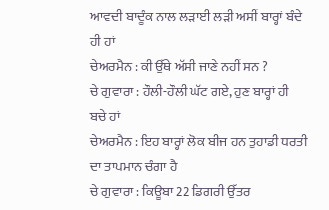ਆਵਦੀ ਬਾਦੂੰਕ ਨਾਲ ਲੜਾਈ ਲੜੀ ਅਸੀਂ ਬਾਰ੍ਹਾਂ ਬੰਦੇ ਹੀ ਹਾਂ
ਚੇਅਰਮੈਨ : ਕੀ ਉੱਥੇ ਅੱਸੀ ਜਾਣੇ ਨਹੀਂ ਸਨ ?
ਚੇ ਗੁਵਾਰਾ : ਹੌਲੀ-ਹੌਲੀ ਘੱਟ ਗਏ, ਹੁਣ ਬਾਰ੍ਹਾਂ ਹੀ ਬਚੇ ਹਾਂ
ਚੇਅਰਮੈਨ : ਇਹ ਬਾਰ੍ਹਾਂ ਲੋਕ ਬੀਜ ਹਨ ਤੁਹਾਡੀ ਧਰਤੀ ਦਾ ਤਾਪਮਾਨ ਚੰਗਾ ਹੈ
ਚੇ ਗੁਵਾਰਾ : ਕਿਊਬਾ 22 ਡਿਗਰੀ ਉੱਤਰ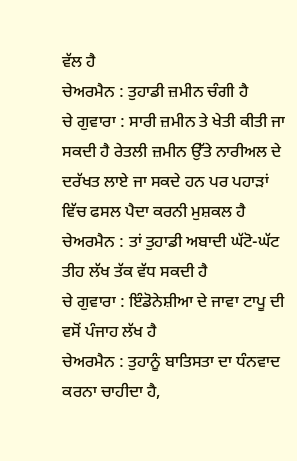ਵੱਲ ਹੈ
ਚੇਅਰਮੈਨ : ਤੁਹਾਡੀ ਜ਼ਮੀਨ ਚੰਗੀ ਹੈ
ਚੇ ਗੁਵਾਰਾ : ਸਾਰੀ ਜ਼ਮੀਨ ਤੇ ਖੇਤੀ ਕੀਤੀ ਜਾ ਸਕਦੀ ਹੈ ਰੇਤਲੀ ਜ਼ਮੀਨ ਉੱਤੇ ਨਾਰੀਅਲ ਦੇ ਦਰੱਖਤ ਲਾਏ ਜਾ ਸਕਦੇ ਹਨ ਪਰ ਪਹਾੜਾਂ ਵਿੱਚ ਫਸਲ ਪੈਦਾ ਕਰਨੀ ਮੁਸ਼ਕਲ ਹੈ
ਚੇਅਰਮੈਨ : ਤਾਂ ਤੁਹਾਡੀ ਅਬਾਦੀ ਘੱਟੋ-ਘੱਟ ਤੀਹ ਲੱਖ ਤੱਕ ਵੱਧ ਸਕਦੀ ਹੈ
ਚੇ ਗੁਵਾਰਾ : ਇੰਡੋਨੇਸ਼ੀਆ ਦੇ ਜਾਵਾ ਟਾਪੂ ਦੀ ਵਸੋਂ ਪੰਜਾਹ ਲੱਖ ਹੈ
ਚੇਅਰਮੈਨ : ਤੁਹਾਨੂੰ ਬਾਤਿਸਤਾ ਦਾ ਧੰਨਵਾਦ ਕਰਨਾ ਚਾਹੀਦਾ ਹੈ,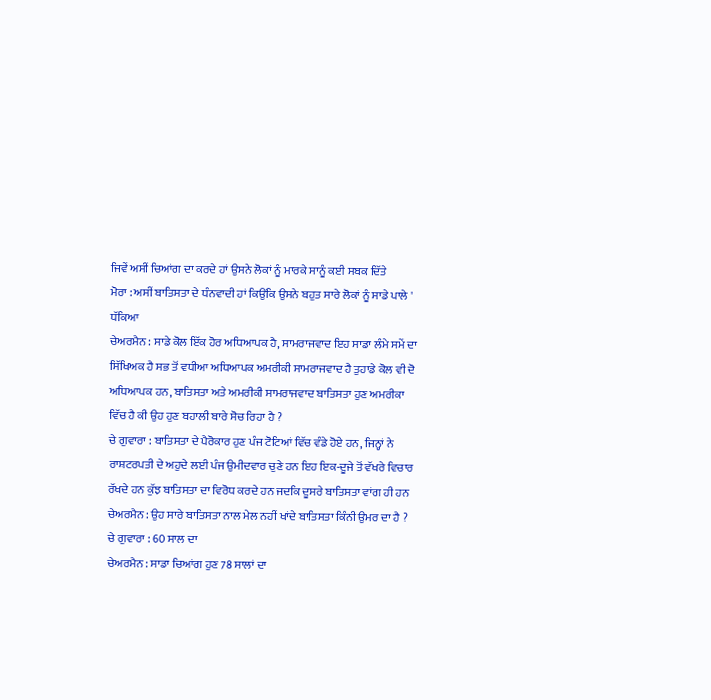ਜਿਵੇਂ ਅਸੀਂ ਚਿਆਂਗ ਦਾ ਕਰਦੇ ਹਾਂ ਉਸਨੇ ਲੋਕਾਂ ਨੂੰ ਮਾਰਕੇ ਸਾਨੂੰ ਕਈ ਸਬਕ ਦਿੱਤੇ
ਮੋਰਾ : ਅਸੀਂ ਬਾਤਿਸਤਾ ਦੇ ਧੰਨਵਾਦੀ ਹਾਂ ਕਿਉਂਕਿ ਉਸਨੇ ਬਹੁਤ ਸਾਰੇ ਲੋਕਾਂ ਨੂੰ ਸਾਡੇ ਪਾਲੇ ' ਧੱਕਿਆ
ਚੇਅਰਮੈਨ : ਸਾਡੇ ਕੋਲ ਇੱਕ ਹੋਰ ਅਧਿਆਪਕ ਹੈ, ਸਾਮਰਾਜਵਾਦ ਇਹ ਸਾਡਾ ਲੰਮੇ ਸਮੇਂ ਦਾ ਸਿੱਖਿਅਕ ਹੈ ਸਭ ਤੋਂ ਵਧੀਆ ਅਧਿਆਪਕ ਅਮਰੀਕੀ ਸਾਮਰਾਜਵਾਦ ਹੈ ਤੁਹਾਡੇ ਕੋਲ ਵੀ ਦੋ ਅਧਿਆਪਕ ਹਨ, ਬਾਤਿਸਤਾ ਅਤੇ ਅਮਰੀਕੀ ਸਾਮਰਾਜਵਾਦ ਬਾਤਿਸਤਾ ਹੁਣ ਅਮਰੀਕਾ ਵਿੱਚ ਹੈ ਕੀ ਉਹ ਹੁਣ ਬਹਾਲੀ ਬਾਰੇ ਸੋਚ ਰਿਹਾ ਹੈ ?
ਚੇ ਗੁਵਾਰਾ : ਬਾਤਿਸਤਾ ਦੇ ਪੈਰੋਕਾਰ ਹੁਣ ਪੰਜ ਟੋਟਿਆਂ ਵਿੱਚ ਵੰਡੇ ਹੋਏ ਹਨ, ਜਿਨ੍ਹਾਂ ਨੇ ਰਾਸ਼ਟਰਪਤੀ ਦੇ ਅਹੁਦੇ ਲਈ ਪੰਜ ਉਮੀਦਵਾਰ ਚੁਣੇ ਹਨ ਇਹ ਇਕ-ਦੂਜੇ ਤੋਂ ਵੱਖਰੇ ਵਿਚਾਰ ਰੱਖਦੇ ਹਨ ਕੁੱਝ ਬਾਤਿਸਤਾ ਦਾ ਵਿਰੋਧ ਕਰਦੇ ਹਨ ਜਦਕਿ ਦੂਸਰੇ ਬਾਤਿਸਤਾ ਵਾਂਗ ਹੀ ਹਨ
ਚੇਅਰਮੈਨ : ਉਹ ਸਾਰੇ ਬਾਤਿਸਤਾ ਨਾਲ ਮੇਲ ਨਹੀਂ ਖਾਂਦੇ ਬਾਤਿਸਤਾ ਕਿੰਨੀ ਉਮਰ ਦਾ ਹੈ ?
ਚੇ ਗੁਵਾਰਾ : 60 ਸਾਲ ਦਾ
ਚੇਅਰਮੈਨ : ਸਾਡਾ ਚਿਆਂਗ ਹੁਣ 78 ਸਾਲਾਂ ਦਾ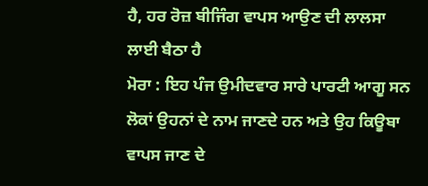ਹੈ, ਹਰ ਰੋਜ਼ ਬੀਜਿੰਗ ਵਾਪਸ ਆਉਣ ਦੀ ਲਾਲਸਾ ਲਾਈ ਬੈਠਾ ਹੈ
ਮੋਰਾ : ਇਹ ਪੰਜ ਉਮੀਦਵਾਰ ਸਾਰੇ ਪਾਰਟੀ ਆਗੂ ਸਨ ਲੋਕਾਂ ਉਹਨਾਂ ਦੇ ਨਾਮ ਜਾਣਦੇ ਹਨ ਅਤੇ ਉਹ ਕਿਊਬਾ ਵਾਪਸ ਜਾਣ ਦੇ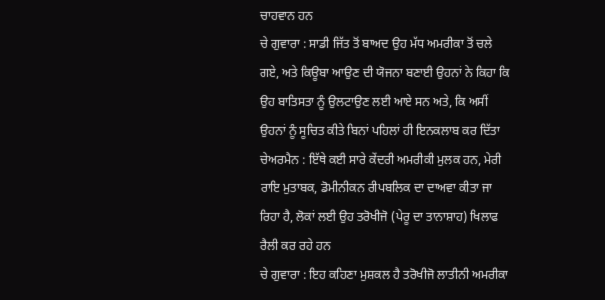ਚਾਹਵਾਨ ਹਨ
ਚੇ ਗੁਵਾਰਾ : ਸਾਡੀ ਜਿੱਤ ਤੋਂ ਬਾਅਦ ਉਹ ਮੱਧ ਅਮਰੀਕਾ ਤੋਂ ਚਲੇ ਗਏ, ਅਤੇ ਕਿਊਬਾ ਆਉਣ ਦੀ ਯੋਜਨਾ ਬਣਾਈ ਉਹਨਾਂ ਨੇ ਕਿਹਾ ਕਿ ਉਹ ਬਾਤਿਸਤਾ ਨੂੰ ਉਲਟਾਉਣ ਲਈ ਆਏ ਸਨ ਅਤੇ, ਕਿ ਅਸੀਂ ਉਹਨਾਂ ਨੂੰ ਸੂਚਿਤ ਕੀਤੇ ਬਿਨਾਂ ਪਹਿਲਾਂ ਹੀ ਇਨਕਲਾਬ ਕਰ ਦਿੱਤਾ
ਚੇਅਰਮੈਨ : ਇੱਥੇ ਕਈ ਸਾਰੇ ਕੇਂਦਰੀ ਅਮਰੀਕੀ ਮੁਲਕ ਹਨ, ਮੇਰੀ ਰਾਇ ਮੁਤਾਬਕ, ਡੋਮੀਨੀਕਨ ਰੀਪਬਲਿਕ ਦਾ ਦਾਅਵਾ ਕੀਤਾ ਜਾ ਰਿਹਾ ਹੈ, ਲੋਕਾਂ ਲਈ ਉਹ ਤਰੋਖੀਜੋ (ਪੇਰੂ ਦਾ ਤਾਨਾਸ਼ਾਹ) ਖਿਲਾਫ ਰੈਲੀ ਕਰ ਰਹੇ ਹਨ
ਚੇ ਗੁਵਾਰਾ : ਇਹ ਕਹਿਣਾ ਮੁਸ਼ਕਲ ਹੈ ਤਰੋਖੀਜੋ ਲਾਤੀਨੀ ਅਮਰੀਕਾ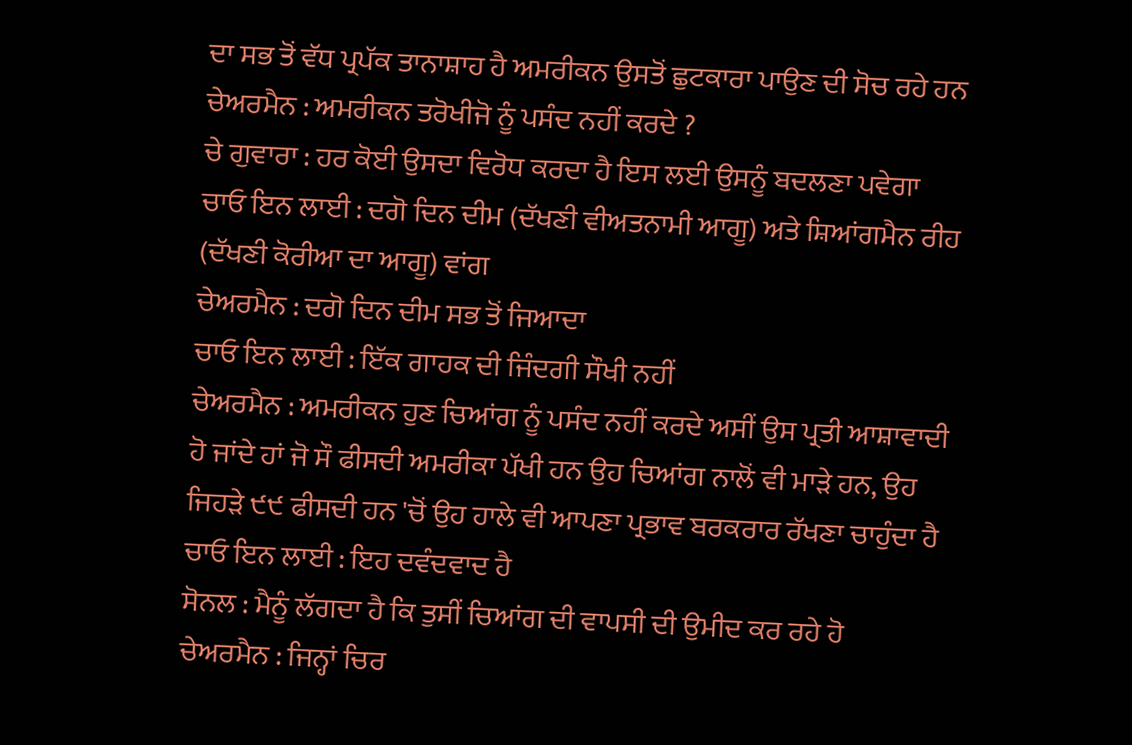ਦਾ ਸਭ ਤੋਂ ਵੱਧ ਪ੍ਰਪੱਕ ਤਾਨਾਸ਼ਾਹ ਹੈ ਅਮਰੀਕਨ ਉਸਤੋਂ ਛੁਟਕਾਰਾ ਪਾਉਣ ਦੀ ਸੋਚ ਰਹੇ ਹਨ
ਚੇਅਰਮੈਨ : ਅਮਰੀਕਨ ਤਰੋਖੀਜੋ ਨੂੰ ਪਸੰਦ ਨਹੀਂ ਕਰਦੇ ?
ਚੇ ਗੁਵਾਰਾ : ਹਰ ਕੋਈ ਉਸਦਾ ਵਿਰੋਧ ਕਰਦਾ ਹੈ ਇਸ ਲਈ ਉਸਨੂੰ ਬਦਲਣਾ ਪਵੇਗਾ
ਚਾਓ ਇਨ ਲਾਈ : ਦਗੋ ਦਿਨ ਦੀਮ (ਦੱਖਣੀ ਵੀਅਤਨਾਮੀ ਆਗੂ) ਅਤੇ ਸ਼ਿਆਂਗਮੈਨ ਰੀਹ (ਦੱਖਣੀ ਕੋਰੀਆ ਦਾ ਆਗੂ) ਵਾਂਗ
ਚੇਅਰਮੈਨ : ਦਗੋ ਦਿਨ ਦੀਮ ਸਭ ਤੋਂ ਜਿਆਦਾ
ਚਾਓ ਇਨ ਲਾਈ : ਇੱਕ ਗਾਹਕ ਦੀ ਜਿੰਦਗੀ ਸੌਖੀ ਨਹੀਂ
ਚੇਅਰਮੈਨ : ਅਮਰੀਕਨ ਹੁਣ ਚਿਆਂਗ ਨੂੰ ਪਸੰਦ ਨਹੀਂ ਕਰਦੇ ਅਸੀਂ ਉਸ ਪ੍ਰਤੀ ਆਸ਼ਾਵਾਦੀ ਹੋ ਜਾਂਦੇ ਹਾਂ ਜੋ ਸੌ ਫੀਸਦੀ ਅਮਰੀਕਾ ਪੱਖੀ ਹਨ ਉਹ ਚਿਆਂਗ ਨਾਲੋਂ ਵੀ ਮਾੜੇ ਹਨ, ਉਹ ਜਿਹੜੇ ੯੯ ਫੀਸਦੀ ਹਨ 'ਚੋਂ ਉਹ ਹਾਲੇ ਵੀ ਆਪਣਾ ਪ੍ਰਭਾਵ ਬਰਕਰਾਰ ਰੱਖਣਾ ਚਾਹੁੰਦਾ ਹੈ
ਚਾਓ ਇਨ ਲਾਈ : ਇਹ ਦਵੰਦਵਾਦ ਹੈ
ਸੋਨਲ : ਮੈਨੂੰ ਲੱਗਦਾ ਹੈ ਕਿ ਤੁਸੀਂ ਚਿਆਂਗ ਦੀ ਵਾਪਸੀ ਦੀ ਉਮੀਦ ਕਰ ਰਹੇ ਹੋ
ਚੇਅਰਮੈਨ : ਜਿਨ੍ਹਾਂ ਚਿਰ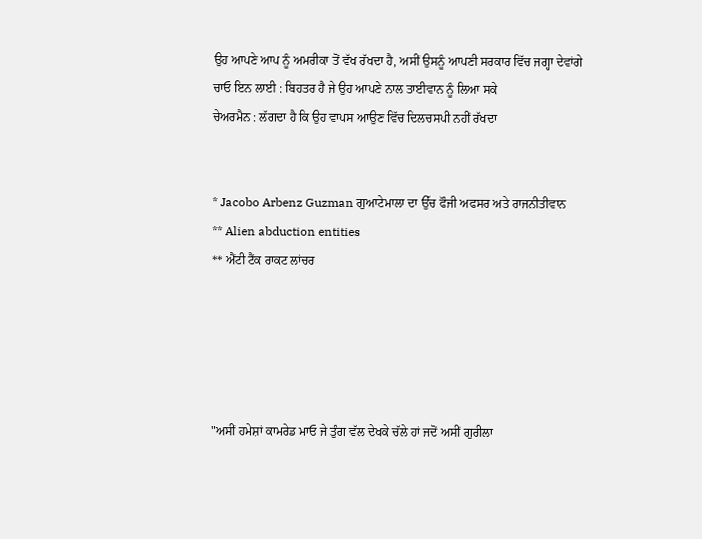ਉਹ ਆਪਣੇ ਆਪ ਨੂੰ ਅਮਰੀਕਾ ਤੋਂ ਵੱਖ ਰੱਖਦਾ ਹੈ, ਅਸੀਂ ਉਸਨੂੰ ਆਪਣੀ ਸਰਕਾਰ ਵਿੱਚ ਜਗ੍ਹਾ ਦੇਵਾਂਗੇ
ਚਾਓ ਇਨ ਲਾਈ : ਬਿਹਤਰ ਹੈ ਜੇ ਉਹ ਆਪਣੇ ਨਾਲ ਤਾਈਵਾਨ ਨੂੰ ਲਿਆ ਸਕੇ
ਚੇਅਰਮੈਨ : ਲੱਗਦਾ ਹੈ ਕਿ ਉਹ ਵਾਪਸ ਆਉਣ ਵਿੱਚ ਦਿਲਚਸਪੀ ਨਹੀਂ ਰੱਖਦਾ


* Jacobo Arbenz Guzman ਗੁਆਟੇਮਾਲਾ ਦਾ ਉੱਚ ਫੌਜੀ ਅਫਸਰ ਅਤੇ ਰਾਜਨੀਤੀਵਾਨ
** Alien abduction entities
** ਐਂਟੀ ਟੈਂਕ ਰਾਕਟ ਲਾਂਚਰ





"ਅਸੀਂ ਹਮੇਸ਼ਾਂ ਕਾਮਰੇਡ ਮਾਓ ਜੇ ਤੁੰਗ ਵੱਲ ਦੇਖਕੇ ਚੱਲੇ ਹਾਂ ਜਦੋਂ ਅਸੀਂ ਗੁਰੀਲਾ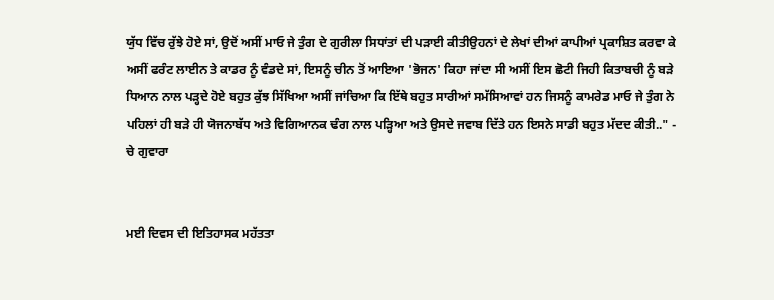ਯੁੱਧ ਵਿੱਚ ਰੁੱਝੇ ਹੋਏ ਸਾਂ, ਉਦੋਂ ਅਸੀਂ ਮਾਓ ਜੇ ਤੁੰਗ ਦੇ ਗੁਰੀਲਾ ਸਿਧਾਂਤਾਂ ਦੀ ਪੜਾਈ ਕੀਤੀਉਹਨਾਂ ਦੇ ਲੇਖਾਂ ਦੀਆਂ ਕਾਪੀਆਂ ਪ੍ਰਕਾਸ਼ਿਤ ਕਰਵਾ ਕੇ ਅਸੀਂ ਫਰੰਟ ਲਾਈਨ ਤੇ ਕਾਡਰ ਨੂੰ ਵੰਡਦੇ ਸਾਂ, ਇਸਨੂੰ ਚੀਨ ਤੋਂ ਆਇਆ 'ਭੋਜਨ' ਕਿਹਾ ਜਾਂਦਾ ਸੀ ਅਸੀਂ ਇਸ ਛੋਟੀ ਜਿਹੀ ਕਿਤਾਬਚੀ ਨੂੰ ਬੜੇ ਧਿਆਨ ਨਾਲ ਪੜ੍ਹਦੇ ਹੋਏ ਬਹੁਤ ਕੁੱਝ ਸਿੱਖਿਆ ਅਸੀਂ ਜਾਂਚਿਆ ਕਿ ਇੱਥੇ ਬਹੁਤ ਸਾਰੀਆਂ ਸਮੱਸਿਆਵਾਂ ਹਨ ਜਿਸਨੂੰ ਕਾਮਰੇਡ ਮਾਓ ਜੇ ਤੁੰਗ ਨੇ ਪਹਿਲਾਂ ਹੀ ਬੜੇ ਹੀ ਯੋਜਨਾਬੱਧ ਅਤੇ ਵਿਗਿਆਨਕ ਢੰਗ ਨਾਲ ਪੜ੍ਹਿਆ ਅਤੇ ਉਸਦੇ ਜਵਾਬ ਦਿੱਤੇ ਹਨ ਇਸਨੇ ਸਾਡੀ ਬਹੁਤ ਮੱਦਦ ਕੀਤੀ.." - ਚੇ ਗੁਵਾਰਾ


ਮਈ ਦਿਵਸ ਦੀ ਇਤਿਹਾਸਕ ਮਹੱਤਤਾ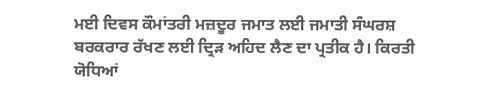ਮਈ ਦਿਵਸ ਕੌਮਾਂਤਰੀ ਮਜ਼ਦੂਰ ਜਮਾਤ ਲਈ ਜਮਾਤੀ ਸੰਘਰਸ਼ ਬਰਕਰਾਰ ਰੱਖਣ ਲਈ ਦ੍ਰਿੜ ਅਹਿਦ ਲੈਣ ਦਾ ਪ੍ਰਤੀਕ ਹੈ। ਕਿਰਤੀ ਯੋਧਿਆਂ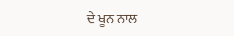ਦੇ ਖੂਨ ਨਾਲ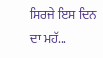ਸਿਰਜੇ ਇਸ ਦਿਨ ਦਾ ਮਹੱ...